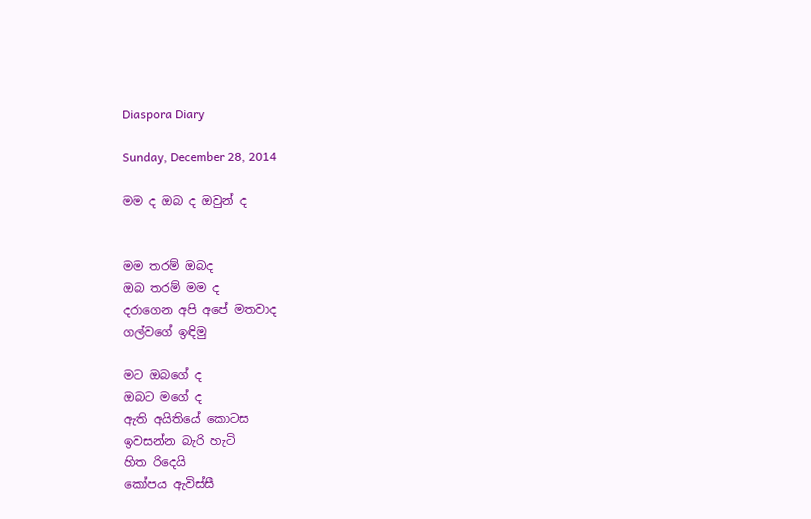Diaspora Diary

Sunday, December 28, 2014

මම ද ඔබ ද ඔවුන් ද


මම තරම් ඔබද
ඔබ තරම් මම ද
දරාගෙන අපි අපේ මතවාද
ගල්වගේ ඉඳිමු

මට ඔබගේ ද
ඔබට මගේ ද
ඇති අයිතියේ කොටස
ඉවසන්න බැරි හැටි
හිත රිදෙයි
කෝපය ඇවිස්සී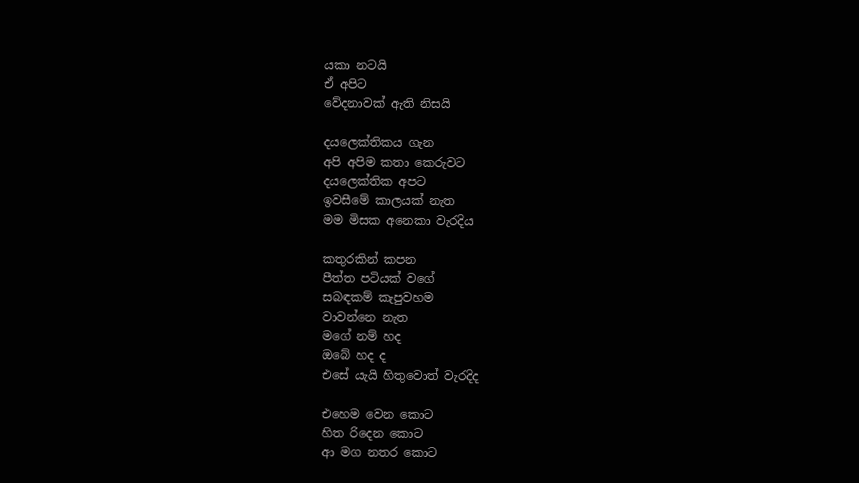යකා නටයි
ඒ අපිට
වේදනාවක් ඇති නිසයි

දයලෙක්තිකය ගැන
අපි අපිම කතා කෙරුවට
දයලෙක්තික අපට
ඉවසීමේ කාලයක් නැත
මම මිසක අනෙකා වැරදිය

කතුරකින් කපන
පීත්ත පටියක් වගේ
සබඳකම් කැපුවහම
වාවන්නෙ නැත
මගේ නම් හද
ඔබේ හද ද
එසේ යැයි හිතුවොත් වැරදිද

එහෙම වෙන කොට
හිත රිදෙන කොට
ආ මග නතර කොට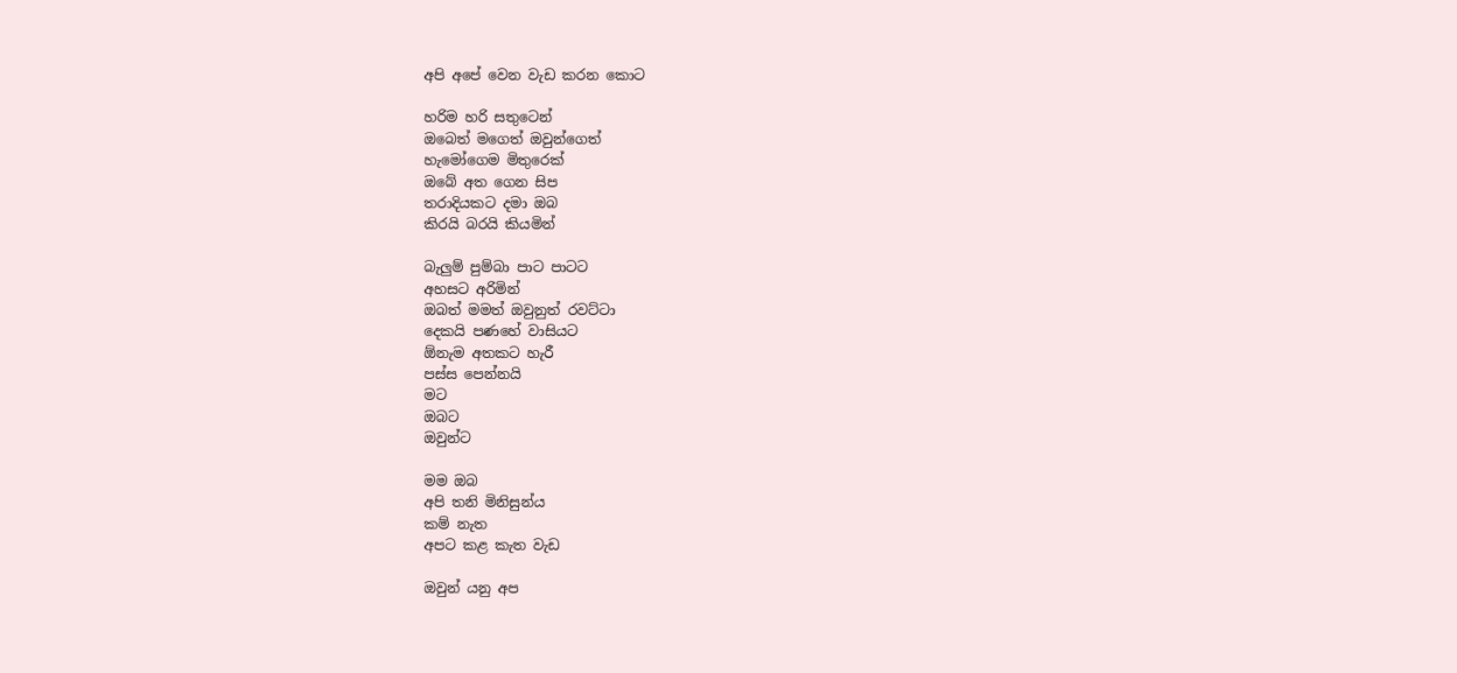අපි අපේ වෙන වැඩ කරන කොට

හරිම හරි සතුටෙන්
ඔබෙත් මගෙත් ඔවුන්ගෙත්
හැමෝගෙම මිතුරෙක්
ඔබේ අත ගෙන සිප
තරාදියකට දමා ඔබ
කිරයි බරයි කියමින්

බැලුම් පුම්බා පාට පාටට
අහසට අරිමින්
ඔබත් මමත් ඔවුනුත් රවට්ටා
දෙකයි පණහේ වාසියට
ඕනැම අතකට හැරී
පස්ස පෙන්නයි
මට
ඔබට
ඔවුන්ට

මම ඔබ
අපි තනි මිනිසුන්ය
කම් නැත
අපට කළ කැත වැඩ

ඔවුන් යනු අප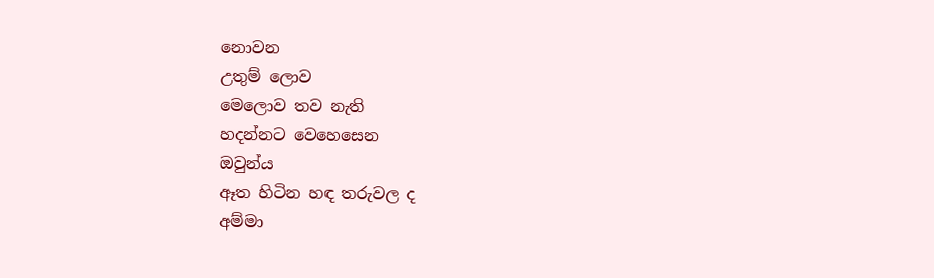නොවන
උතුම් ලොව
මෙලොව තව නැති
හදන්නට වෙහෙසෙන
ඔවුන්ය
ඈත හිටින හඳ තරුවල ද
අම්මා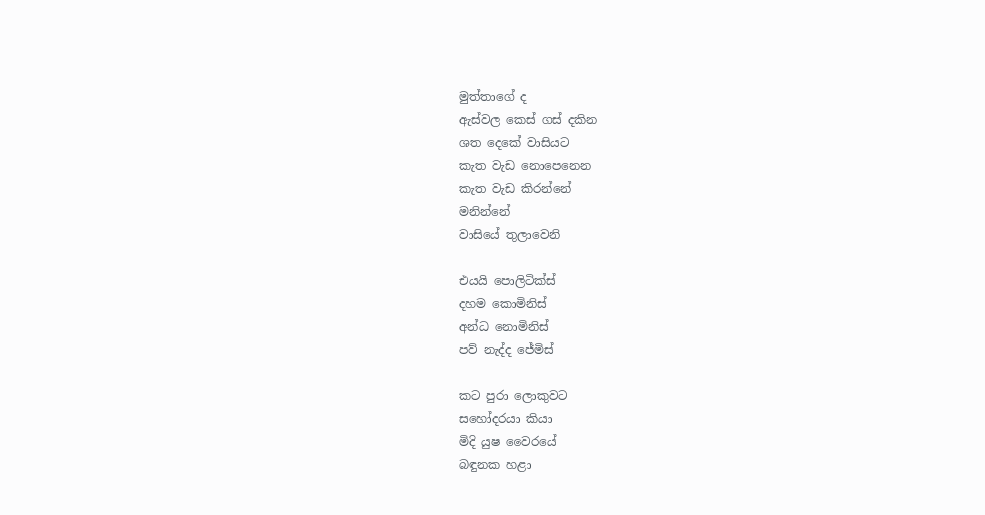මුත්තාගේ ද
ඇස්වල කෙස් ගස් දකින
ශත දෙකේ වාසියට
කැත වැඩ නොපෙනෙන
කැත වැඩ කිරන්නේ
මනින්නේ
වාසියේ තුලාවෙනි

එයයි පොලිටික්ස්
දහම කොමිනිස්
අන්ධ නොමිනිස්
පව් නැද්ද ජේමිස්

කට පුරා ලොකුවට
සහෝදරයා කියා
මිදි යුෂ වෛරයේ
බඳුනක හළා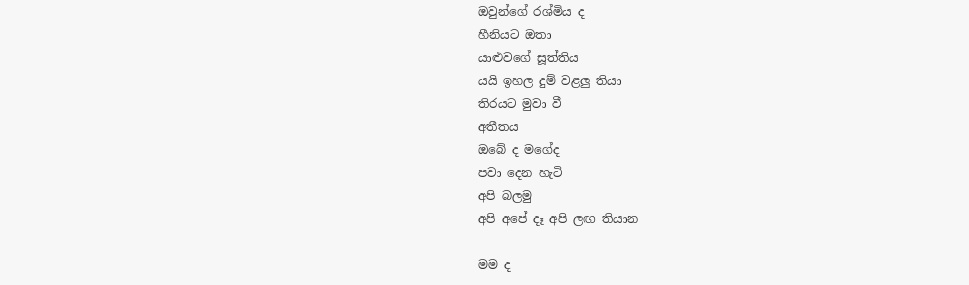ඔවුන්ගේ රශ්මිය ද
හීනියට ඔතා
යාළුවගේ සූත්තිය
යයි ඉහල දුම් වළලු තියා
තිරයට මුවා වී
අතීතය
ඔබේ ද මගේද
පවා දෙන හැටි
අපි බලමු
අපි අපේ දෑ අපි ලඟ තියාන

මම ද‍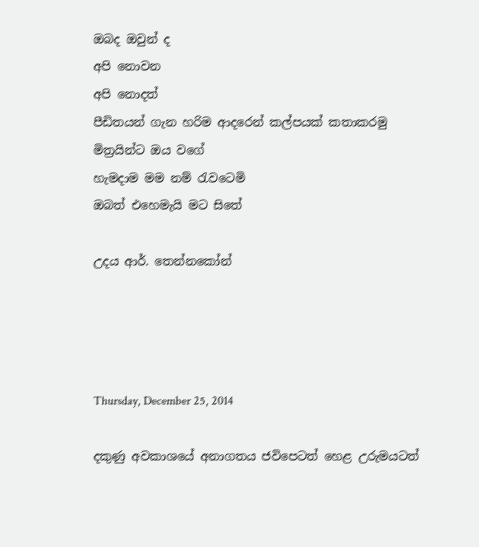ඔබද ඔවුන් ද
අපි නොවන
අපි නොදත්
පීඩිතයන් ගැන හරිම ආදරෙන් කල්පයක් කතාකරමු
මිත්‍රයින්ට ඔය වගේ
හැමදාම මම නම් රැවටෙමි
ඔබත් එහෙමැයි මට සිතේ

උදය ආර්. තෙන්නකෝන්




Thursday, December 25, 2014

දකුණු අවකාශයේ අනාගතය ජවිපෙටත් හෙළ උරුමයටත්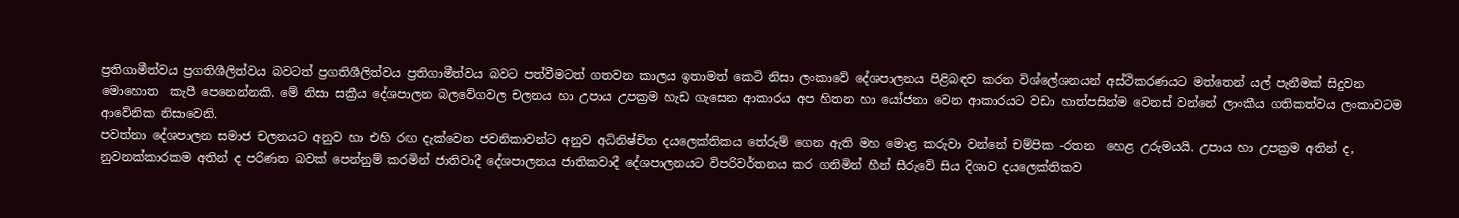ප්‍රතිගාමීත්වය ප්‍රගතිශීලිත්වය බවටත් ප්‍රගතිශීලිත්වය ප්‍රතිගාමීත්වය බවට පත්වීමටත් ගතවන කාලය ඉතාමත් කෙටි නිසා ලංකාවේ දේශපාලනය පිළිබඳව කරන විශ්ලේශනයන් අස්ථිකරණයට මත්තෙන් යල් පැනීමක් සිදුවන මොහොත  කැපී පෙනෙන්නකි. මේ නිසා සක්‍රීය දේශපාලන බලවේගවල චලනය හා උපාය උපක්‍රම හැඩ ගැසෙන ආකාරය අප හිතන හා යෝජනා වෙන ආකාරයට වඩා හාත්පසින්ම වෙනස් වන්නේ ලාංකීය ගතිකත්වය ලංකාවටම ආවේනික නිසාවෙනි.
පවත්නා දේශපාලන සමාජ චලනයට අනුව හා එහි රඟ දැක්වෙන ජවනිකාවන්ට අනුව අධිනිෂ්චිත දයලෙක්තිකය තේරුම් ගෙන ඇති මහ මොළ කරුවා වන්නේ චම්පික -රතන  හෙළ උරුමයයි. උපාය හා උපක්‍රම අතින් ද, නුවනක්කාරකම අතින් ද පරිණත බවක් පෙන්නුම් කරමින් ජාතිවාදී දේශපාලනය ජාතිකවාදී දේශපාලනයට විපරිවර්තනය කර ගනිමින් හීන් සීරුවේ සිය දිශාව දයලෙක්තිකව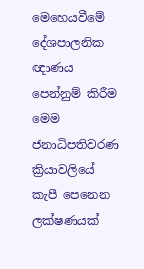මෙහෙයවීමේ දේශපාලනික ඥාණය පෙන්නුම් කිරීම මෙම ජනාධිපතිවරණ ක්‍රියාවලියේ කැපී පෙනෙන ලක්ෂණයක්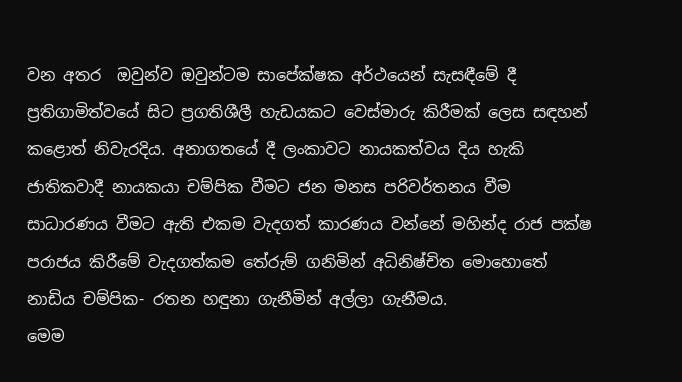වන අතර  ඔවුන්ව ඔවුන්ටම සාපේක්ෂක අර්ථයෙන් සැසඳීමේ දී ප්‍රතිගාමිත්වයේ සිට ප්‍රගතිශීලී හැඩයකට වෙස්මාරු කිරීමක් ලෙස සඳහන් කළොත් නිවැරදිය. අනාගතයේ දී ලංකාවට නායකත්වය දිය හැකි ජාතිකවාදී නායකයා චම්පික වීමට ජන මනස පරිවර්තනය වීම සාධාරණය වීමට ඇති එකම වැදගත් කාරණය වන්නේ මහින්ද රාජ පක්ෂ පරාජය කිරීමේ වැදගත්කම තේරුම් ගනිමින් අධිනිෂ්චිත මොහොතේ නාඩිය චම්පික- රතන හඳුනා ගැනීමින් අල්ලා ගැනීමය.
මෙම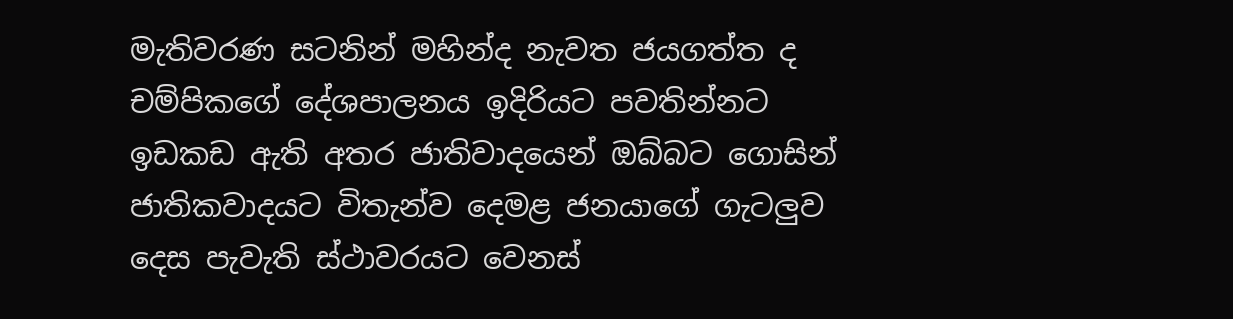මැතිවරණ සටනින් මහින්ද නැවත ජයගත්ත ද චම්පිකගේ දේශපාලනය ඉදිරියට පවතින්නට ඉඩකඩ ඇති අතර ජාතිවාදයෙන් ඔබ්බට ගොසින් ජාතිකවාදයට විතැන්ව දෙමළ ජනයාගේ ගැටලුව දෙස පැවැති ස්ථාවරයට වෙනස්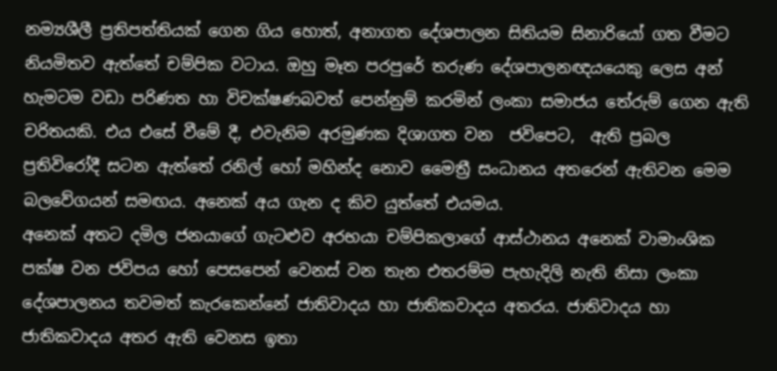නම්‍යශීලී ප්‍රතිපත්තියක් ගෙන ගිය හොත්, අනාගත දේශපාලන සිතියම සිනාරියෝ ගත වීමට නියමිතව ඇත්තේ චම්පික වටාය. ඔහු මෑත පරපුරේ තරුණ දේශපාලනඥයයෙකු ලෙස අන් හැමටම වඩා පරිණත හා විචක්ෂණබවත් පෙන්නුම් කරමින් ලංකා සමාජය තේරුම් ගෙන ඇති චරිතයකි. එය එසේ වීමේ දී, එවැනිම අරමුණක දිශාගත වන  ජවිපෙට,  ඇති ප්‍රබල ප්‍රතිවිරෝදී සටන ඇත්තේ රනිල් හෝ මහින්ද නොව මෛත්‍රී සංධානය අතරෙන් ඇතිවන මෙම බලවේගයන් සමඟය‍. අනෙක් අය ගැන ද කිව යුත්තේ එයමය.
අනෙක් අතට දමිල ජනයාගේ ගැටළුව අරභයා චම්පිකලාගේ ආස්ථානය අනෙක් වාමාංශික පක්ෂ වන ජවිපය හෝ පෙසපෙන් වෙනස් වන තැන එතරම්ම පැහැදිලි නැති නිසා ලංකා දේශපාලනය තවමත් කැරකෙන්නේ ජාතිවාදය හා ජාතිකවාදය අතරය. ජාතිවාදය හා ජාතිකවාදය අතර ඇති වෙනස ඉතා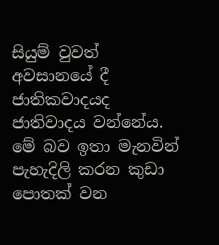සියුම් වුවත් අවසානයේ දී ජාතිකවාදයද ජාතිවාදය වන්නේය. මේ බව ඉතා මැනවින් පැහැදිලි කරන කුඩා පොතක් වන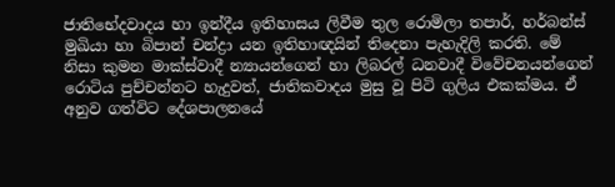ජාතිභේදවාදය හා ඉන්දීය ඉතිහාසය ලිවීම තුල රොමිලා තපාර්, හර්බන්ස් මුඛියා හා බිපාන් චන්ද්‍රා යන ඉතිහාඥයින් තිදෙනා පැහැදිලි කරති. මේ නිසා කුමන මාක්ස්වාදී න්‍යායන්ගෙන් හා ලිබරල් ධනවාදී විවේචනයන්ගෙන් රොටිය පුච්චන්නට හැදුවත්, ජාතිකවාදය මුසු වූ පිටි ගුලිය එකක්මය. ඒ අනුව ගත්විට දේශපාලනයේ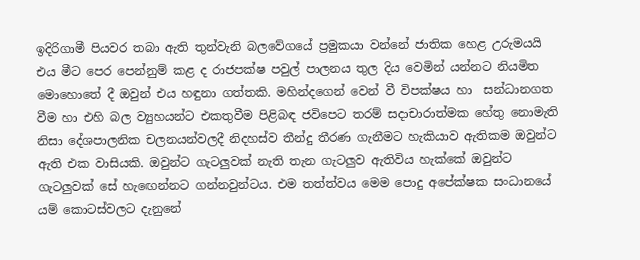ඉදිරිගාමී පියවර තබා ඇති තුන්වැනි බලවේගයේ ප්‍රමුකයා වන්නේ ජාතික හෙළ උරුමයයි එය මීට පෙර පෙන්නුම් කළ ද රාජපක්ෂ පවුල් පාලනය තුල දිය වෙමින් යන්නට නියමිත මොහොතේ දී ඔවුන් එය හඳුනා ගත්තකි. මහින්දගෙන් වෙන් වී විපක්ෂය හා  සන්ධානගත වීම හා එහි බල ව්‍යුහයන්ට එකතුවීම පිළිබඳ ජවිපෙට තරම් සදාචාරාත්මක හේතු නොමැති නිසා දේශපාලනික චලනයන්වලදී නිදහස්ව තීන්දු තීරණ ගැනීමට හැකියාව ඇතිකම ඔවුන්ට ඇති එක වාසියකි. ඔවුන්ට ගැටලුවක් නැති තැන ගැටලුව ඇතිවිය හැක්කේ ඔවුන්ට ගැටලුවක් සේ හැඟෙන්නට ගන්නවුන්ටය. එම තත්ත්වය මෙම පොදු අපේක්ෂක සංධානයේ යම් කොටස්වලට දැනුනේ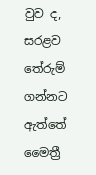වුව ද, සරළව තේරුම් ගන්නට ඇත්තේ මෛත්‍රී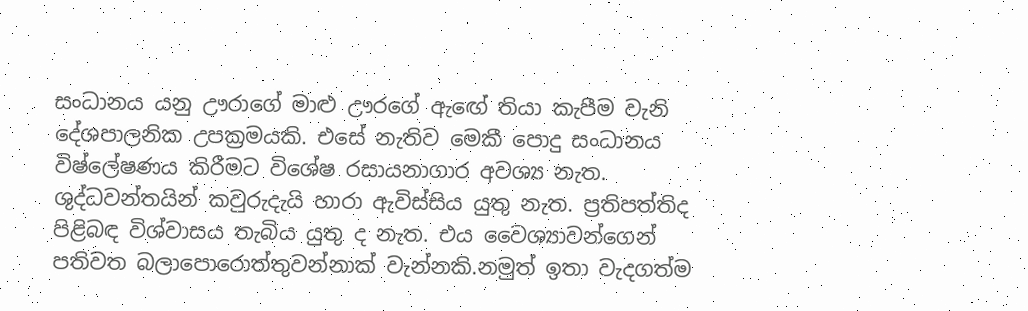සංධානය යනු ඌරාගේ මාළු ඌරගේ ඇඟේ තියා කැපීම වැනි දේශපාලනික උපක්‍රමයකි. එසේ නැතිව මෙකී පොදු සංධානය විෂ්ලේෂණය කිරීමට විශේෂ රසායනාගාර අවශ්‍ය නැත. ශුද්ධවන්තයින් කවුරුදැයි හාරා ඇවිස්සිය යුතු නැත. ප්‍රතිපත්තිද පිළිබඳ විශ්වාසය තැබිය යුතු ද නැත. එය වෛශ්‍යාවන්ගෙන් පතිවත බලාපොරොත්තුවන්නාක් වැන්නකි.නමුත් ඉතා වැදගත්ම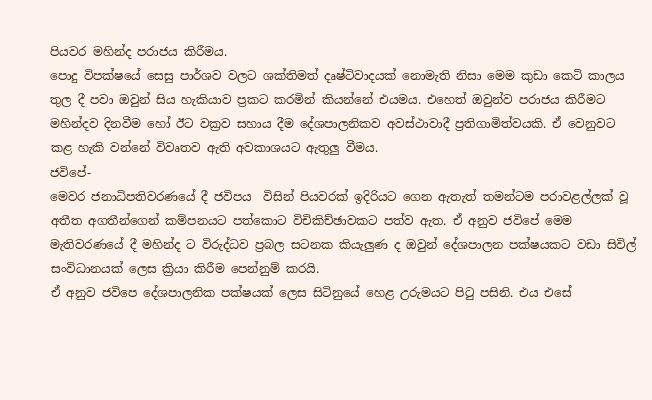පියවර මහින්ද පරාජය කිරීමය.
පොදු විපක්ෂයේ සෙසු පාර්ශව වලට ශක්තිමත් දෘෂ්ටිවාදයක් නොමැති නිසා මෙම කුඩා කෙටි කාලය තුල දී පවා ඔවුන් සිය හැකියාව ප්‍රකට කරමින් කියන්නේ එයමය. එහෙත් ඔවුන්ව පරාජය කිරීමට මහින්දව දිනවීම හෝ ඊට වක්‍රව සහාය දීම දේශපාලනිකව අවස්ථාවාදී ප්‍රතිගාමිත්වයකි. ඒ වෙනුවට කළ හැකි වන්නේ විවෘතව ඇති අවකාශයට ඇතුලු වීමය.
ජවිපේ-
මෙවර ජනාධිපතිවරණයේ දී ජවිපය  විසින් පියවරක් ඉදිරියට ගෙන ඇතැත් තමන්ටම පරාවළල්ලක් වූ අතීත අගතීන්ගෙන් කම්පනයට පත්කොට විචිකිච්ඡාවකට පත්ව ඇත. ඒ අනුව ජවිපේ මෙම මැතිවරණයේ දී මහින්ද ට විරුද්ධව ප්‍රබල සටනක කියැලුණ ද ඔවුන් දේශපාලන පක්ෂයකට වඩා සිවිල් සංවිධානයක් ලෙස ක්‍රියා කිරීම පෙන්නුම් කරයි.
ඒ අනුව ජවිපෙ දේශපාලනික පක්ෂයක් ලෙස සිටිනුයේ හෙළ උරුමයට පිටු පසිනි. එය එසේ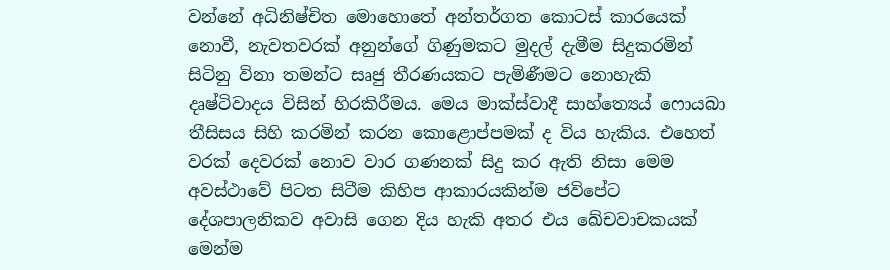වන්නේ අධිනිෂ්චිත මොහොතේ අන්තර්ගත කොටස් කාරයෙක් නොවී, නැවතවරක් අනුන්ගේ ගිණුමකට මුදල් දැමීම සිදුකරමින් සිටිනු විනා තමන්ට සෘජු තීරණයකට පැමිණීමට නොහැකි දෘෂ්ටිවාදය විසින් හිරකිරීමය. මෙය මාක්ස්වාදී සාහ්ත්‍යෙය් ෆොයබා තීසිසය සිහි කරමින් කරන කොළොප්පමක් ද විය හැකිය. එහෙත් වරක් දෙවරක් නොව වාර ගණනක් සිදු කර ඇති නිසා මෙම අවස්ථාවේ පිටත සිටීම කිහිප ආකාරයකින්ම ජවිපේට දේශපාලනිකව අවාසි ගෙන දිය හැකි අතර එය ඛේචවාචකයක් මෙන්ම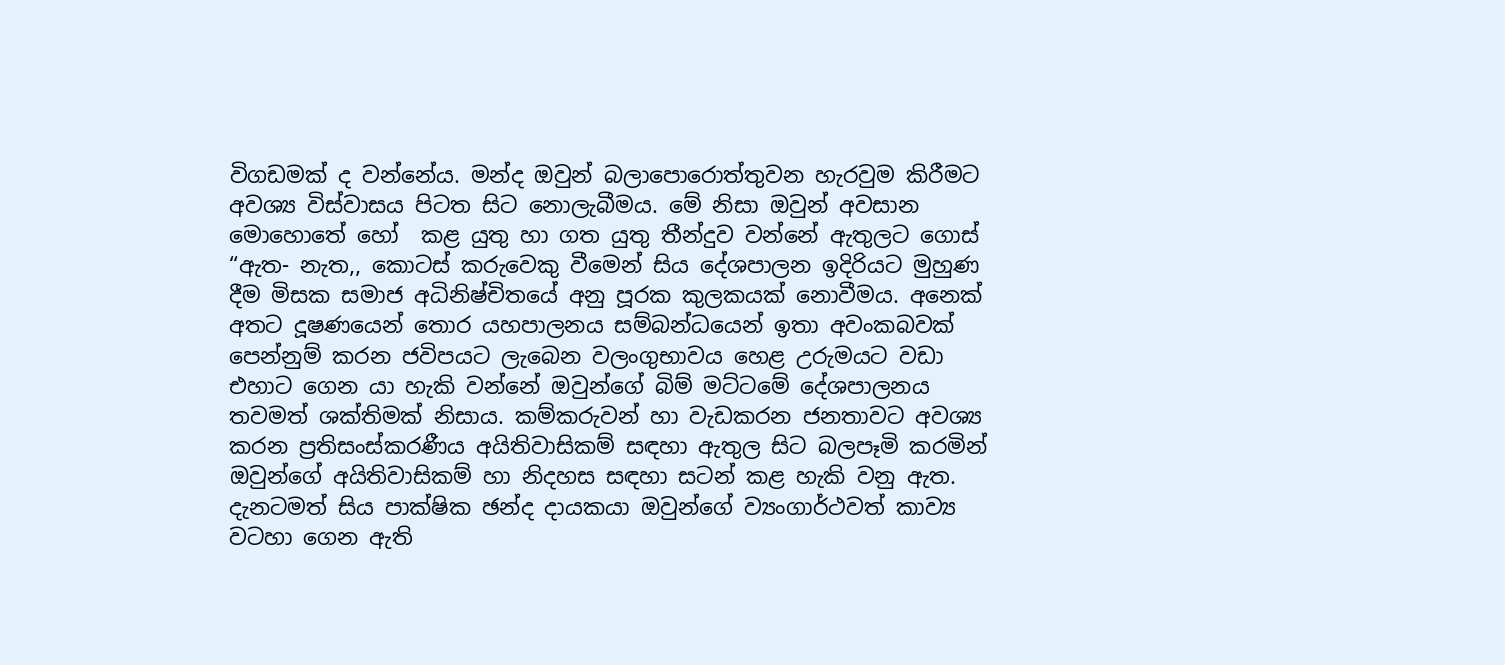විගඩමක් ද වන්නේය. මන්ද ඔවුන් බලාපොරොත්තුවන හැරවුම කිරීමට අවශ්‍ය විස්වාසය පිටත සිට නොලැබීමය. මේ නිසා ඔවුන් අවසාන මොහොතේ හෝ  කළ යුතු හා ගත යුතු තීන්දුව වන්නේ ඇතුලට ගොස් “ඇත- නැත,, කොටස් කරුවෙකු වීමෙන් සිය දේශපාලන ඉදිරියට මුහුණ දීම මිසක සමාජ අධිනිෂ්චිතයේ අනු පූරක කුලකයක් නොවීමය. අනෙක් අතට දූෂණයෙන් තොර යහපාලනය සම්බන්ධයෙන් ඉතා අවංකබවක් පෙන්නුම් කරන ජවිපයට ලැබෙන වලංගුභාවය හෙළ උරුමයට වඩා එහාට ගෙන යා හැකි වන්නේ ඔවුන්ගේ බිම් මට්ටමේ දේශපාලනය තවමත් ශක්තිමක් නිසාය. කම්කරුවන් හා වැඩකරන ජනතාවට අවශ්‍ය කරන ප්‍රතිසංස්කරණීය අයිතිවාසිකම් සඳහා ඇතුල සිට බලපෑමි කරමින් ඔවුන්ගේ අයිතිවාසිකම් හා නිදහස සඳහා සටන් කළ හැකි වනු ඇත.
දැනටමත් සිය පාක්ෂික ඡන්ද දායකයා ඔවුන්ගේ ව්‍යංගාර්ථවත් කාව්‍ය වටහා ගෙන ඇති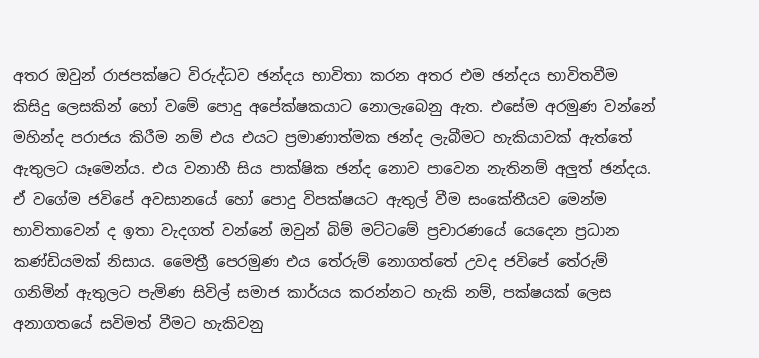අතර ඔවුන් රාජපක්ෂට විරුද්ධව ඡන්දය භාවිතා කරන අතර එම ඡන්දය භාවිතවීම කිසිදු ලෙසකින් හෝ වමේ පොදු අපේක්ෂකයාට නොලැබෙනු ඇත. එසේම අරමුණ වන්නේ මහින්ද පරාජය කිරීම නම් එය එයට ප්‍රමාණාත්මක ඡන්ද ලැබීමට හැකියාවක් ඇත්තේ ඇතුලට යෑමෙන්ය. එය වනාහී සිය පාක්ෂික ඡන්ද නොව පාවෙන නැතිනම් අලුත් ඡන්දය. ඒ වගේම ජවිපේ අවසානයේ හෝ පොදු විපක්ෂයට ඇතුල් වීම සංකේතීයව මෙන්ම භාවිතාවෙන් ද ඉතා වැදගත් වන්නේ ඔවුන් බිම් මට්ටමේ ප්‍රචාරණයේ යෙදෙන ප්‍රධාන කණ්ඩියමක් නිසාය. මෛත්‍රී පෙරමුණ එය තේරුම් නොගත්තේ උවද ජවිපේ තේරුම් ගනිමින් ඇතුලට පැමිණ සිවිල් සමාජ කාර්යය කරන්නට හැකි නම්, පක්ෂයක් ලෙස අනාගතයේ සවිමත් වීමට හැකිවනු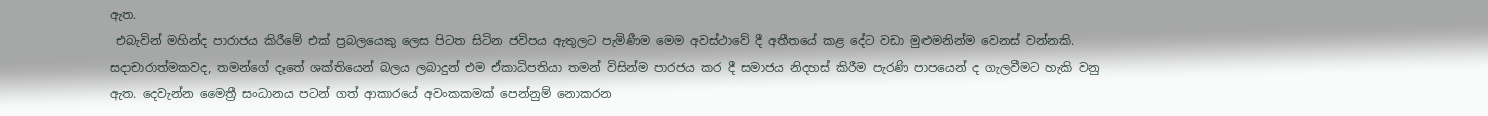ඇත.
 එබැවින් මහින්ද පාරාජය කිරීමේ එක් ප්‍රබලයෙකු ලෙස පිටත සිටින ජවිපය ඇතුලට පැමිණීම මෙම අවස්ථාවේ දී අතීතයේ කළ දේට වඩා මුළුමනින්ම වෙනස් වන්නකි. සදාචාරාත්මකවද, තමන්ගේ දෑතේ ශක්තියෙන් බලය ලබාදුන් එම ඒකාධිපතියා තමන් විසින්ම පාරජය කර දී සමාජය නිදහස් කිරීම පැරණි පාපයෙන් ද ගැලවීමට හැකි වනු ඇත. දෙවැන්න මෛත්‍රී සංධානය පටන් ගත් ආකාරයේ අවංකකමක් පෙන්නුම් නොකරන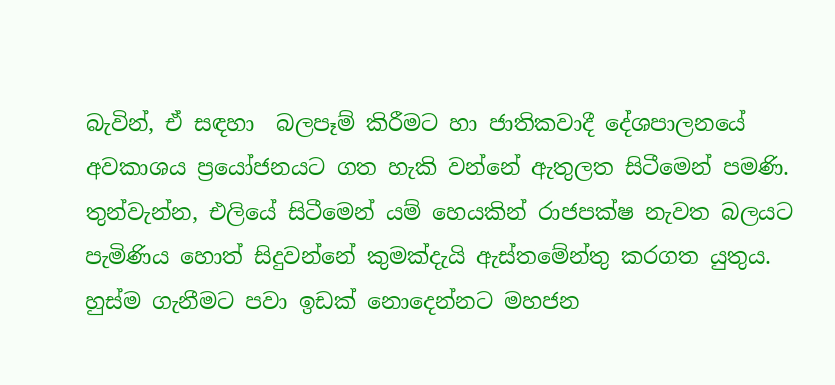බැවින්, ඒ සඳහා  බලපෑම් කිරීමට හා ජාතිකවාදී දේශපාලනයේ අවකාශය ප්‍රයෝජනයට ගත හැකි වන්නේ ඇතුලත සිටීමෙන් පමණි. තුන්වැන්න, එලියේ සිටීමෙන් යම් හෙයකින් රාජපක්ෂ නැවත බලයට පැමිණිය හොත් සිදුවන්නේ කුමක්දැයි ඇස්තමේන්තු කරගත යුතුය. හුස්ම ගැනීමට පවා ඉඩක් නොදෙන්නට මහජන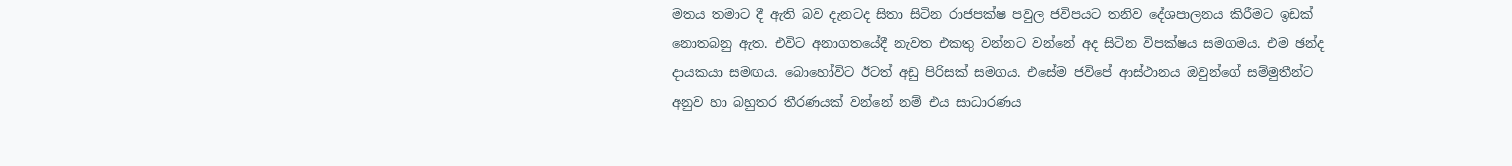මතය තමාට දී ඇති බව දැනටද සිතා සිටින රාජපක්ෂ පවුල ජවිපයට තනිව දේශපාලනය කිරීමට ඉඩක් නොතබනු ඇත. එවිට අනාගතයේදී නැවත එකතු වන්නට වන්නේ අද සිටින විපක්ෂය සමගමය. එම ඡන්ද දායකයා සමඟය. බොහෝවිට ඊටත් අඩු පිරිසක් සමගය. එසේම ජවිපේ ආස්ථානය ඔවුන්ගේ සම්මුතීන්ට අනුව හා බහුතර තීරණයක් වන්නේ නම් එය සාධාරණය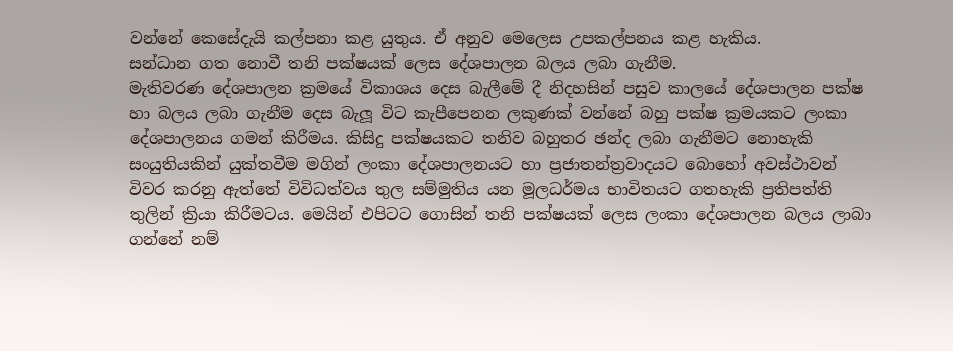වන්නේ කෙසේදැයි කල්පනා කළ යුතුය. ඒ අනුව මෙලෙස උපකල්පනය කළ හැකිය.
සන්ධාන ගත නොවී තනි පක්ෂයක් ලෙස දේශපාලන බලය ලබා ගැනීම.
මැතිවරණ දේශපාලන ක්‍රමයේ විකාශය දෙස බැලීමේ දී නිදහසින් පසුව කාලයේ දේශපාලන පක්ෂ හා බලය ලබා ගැනීම දෙස බැලූ විට කැපීපෙනන ලකුණක් වන්නේ බහු පක්ෂ ක්‍රමයකට ලංකා දේශපාලනය ගමන් කිරීමය. කිසිදු පක්ෂයකට තනිව බහුතර ඡන්ද ලබා ගැනීමට නොහැකි සංයුතියකින් යුක්තවීම මගින් ලංකා දේශපාලනයට හා ප්‍රජාතන්ත්‍රවාදයට බොහෝ අවස්ථාවන් විවර කරනු ඇත්තේ විවිධත්වය තුල සම්මුතිය යන මූලධර්මය භාවිතයට ගතහැකි ප්‍රතිපත්ති තුලින් ක්‍රියා කිරීමටය. මෙයින් එපිටට ගොසින් තනි පක්ෂයක් ලෙස ලංකා දේශපාලන බලය ලාබා ගන්නේ නම්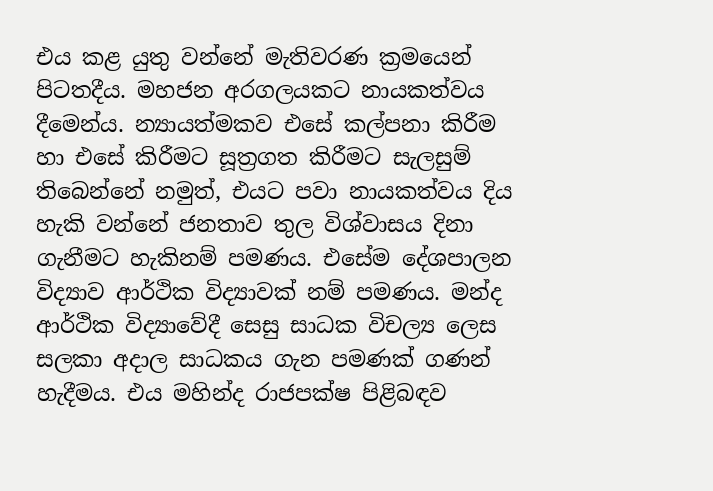එය කළ යුතු වන්නේ මැතිවරණ ක්‍රමයෙන් පිටතදීය. මහජන අරගලයකට නායකත්වය දීමෙන්ය. න්‍යායත්මකව එසේ කල්පනා කිරීම හා එසේ කිරීමට සූත්‍රගත කිරීමට සැලසුම් තිබෙන්නේ නමුත්, එයට පවා නායකත්වය දිය හැකි වන්නේ ජනතාව තුල විශ්වාසය දිනා ගැනීමට හැකිනම් පමණය. එසේම දේශපාලන විද්‍යාව ආර්ථික විද්‍යාවක් නම් පමණය. මන්ද ආර්ථික විද්‍යාවේදී සෙසු සාධක විචල්‍ය ලෙස සලකා අදාල සාධකය ගැන පමණක් ගණන් හැදීමය. එය මහින්ද රාජපක්ෂ පිළිබඳව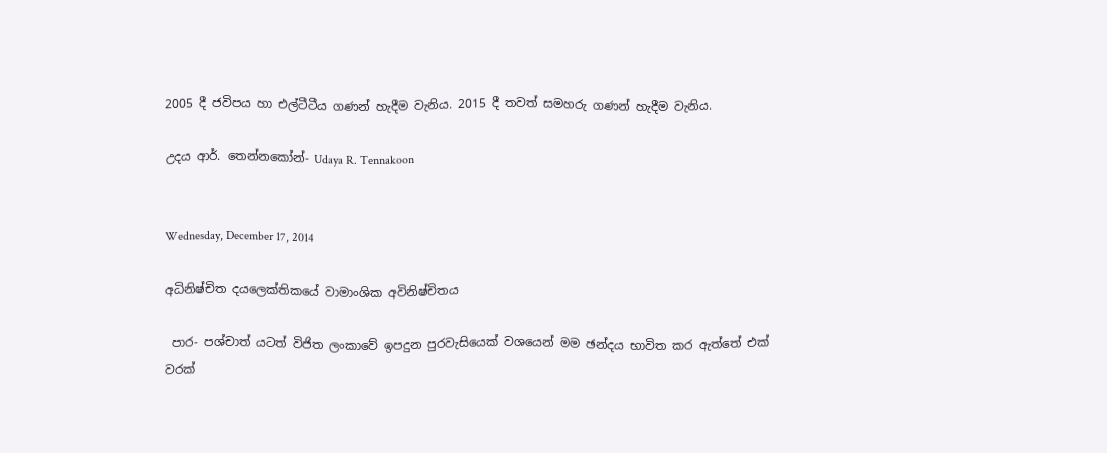2005 දී ජවිපය හා එල්ටීටීය ගණන් හැදීම වැනිය. 2015 දී තවත් සමහරු ගණන් හැදීම වැනිය.

උදය ආර්. තෙන්නකෝන්- Udaya R. Tennakoon


Wednesday, December 17, 2014

අධිනිෂ්චිත දයලෙක්තිකයේ වාමාංශික අවිනිෂ්චිතය

 පාර- පශ්චාත් යටත් විජිත ලංකාවේ ඉපදුන පුරවැසියෙක් වශයෙන් මම ඡන්දය භාවිත කර ඇත්තේ එක් වරක්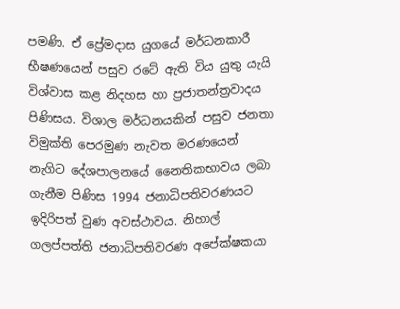පමණි. ඒ ප්‍රේමදාස යුගයේ මර්ධනකාරී භීෂණයෙන් පසුව රටේ ඇති විය යුතු යැයි විශ්වාස කළ නිදහස හා ප්‍රජාතන්ත්‍රවාදය පිණිසය. විශාල මර්ධනයකින් පසුව ජනතා විමුක්ති පෙරමුණ නැවත මරණයෙන් නැගිට දේශපාලනයේ නෛතිකභාවය ලබා ගැනීම පිණිස 1994 ජනාධිපතිවරණයට ඉදිරිපත් වුණ අවස්ථාවය. නිහාල් ගලප්පත්ති ජනාධිපතිවරණ අපේක්ෂකයා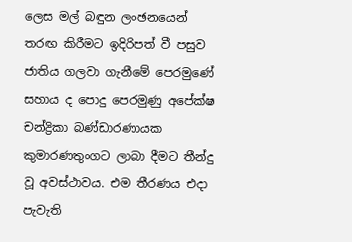ලෙස මල් බඳුන ලංඡනයෙන් තරඟ කිරීමට ඉදිරිපත් වී පසුව ජාතිය ගලවා ගැනීමේ පෙරමුණේ සහාය ද පොදු පෙරමුණු අපේක්ෂ චන්ද්‍රිකා බණ්ඩාරණායක කුමාරණතුංගට ලාබා දීමට තීන්දු වූ අවස්ථාවය. එම තීරණය එදා පැවැති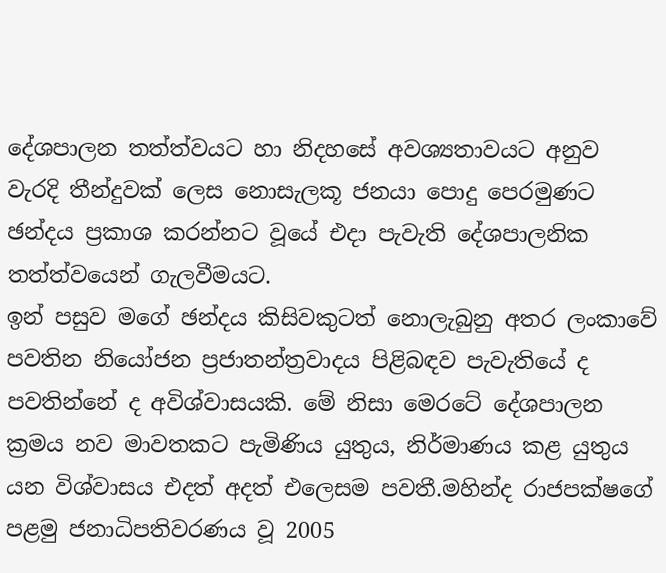දේශපාලන තත්ත්වයට හා නිදහසේ අවශ්‍යතාවයට අනුව වැරදි තීන්දුවක් ලෙස නොසැලකූ ජනයා පොදු පෙරමුණට ඡන්දය ප්‍රකාශ කරන්නට වූයේ එදා පැවැති දේශපාලනික තත්ත්වයෙන් ගැලවීමයට.
ඉන් පසුව මගේ ඡන්දය කිසිවකුටත් නොලැබුනු අතර ලංකාවේ පවතින නියෝජන ප්‍රජාතන්ත්‍රවාදය පිළිබඳව පැවැතියේ ද පවතින්නේ ද අවිශ්වාසයකි. මේ නිසා මෙරටේ දේශපාලන ක්‍රමය නව මාවතකට පැමිණිය යුතුය, නිර්මාණය කළ යුතුය යන විශ්වාසය එදත් අදත් එලෙසම පවතී.මහින්ද රාජපක්ෂගේ පළමු ජනාධිපතිවරණය වූ 2005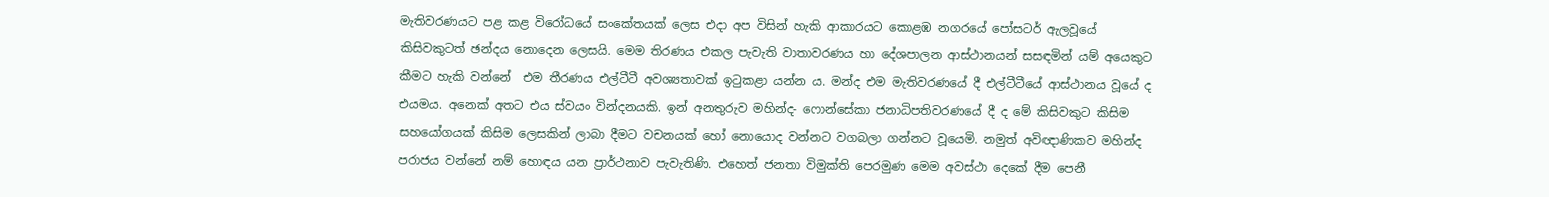මැතිවරණයට පළ කළ විරෝධයේ සංකේතයක් ලෙස එදා අප විසින් හැකි ආකාරයට කොළඹ නගරයේ පෝසටර් ඇලවූයේ  කිසිවකුටත් ඡන්දය නොදෙන ලෙසයි. මෙම තිරණය එකල පැවැති වාතාවරණය හා දේශපාලන ආස්ථානයන් සසඳමින් යම් අයෙකුට කීමට හැකි වන්නේ  එම තීරණය එල්ටීටී අවශ්‍යතාවක් ඉටුකළා යන්න ය. මන්ද එම මැතිවරණයේ දී එල්ටීටීයේ ආස්ථානය වූයේ ද එයමය. අනෙක් අතට එය ස්වයං වින්දනයකි. ඉන් අනතුරුව මහින්ද- ෆොන්සේකා ජනාධිපතිවරණයේ දී ද මේ කිසිවකුට කිසිම සහයෝගයක් කිසිම ලෙසකින් ලාබා දීමට වචනයක් හෝ නොයොද වන්නට වගබලා ගන්නට වූයෙමි. නමුත් අවිඥාණිකව මහින්ද පරාජය වන්නේ නම් හොඳය යන ප්‍රාර්ථනාව පැවැතිණි. එහෙත් ජනතා විමුක්ති පෙරමුණ මෙම අවස්ථා දෙකේ දීම පෙනී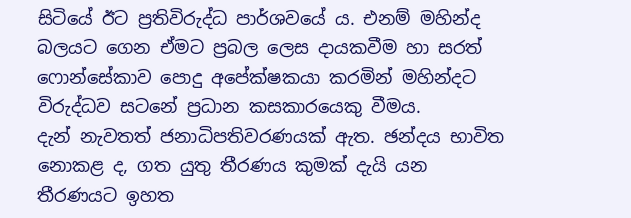සිටියේ ඊට ප්‍රතිවිරුද්ධ පාර්ශවයේ ය. එනම් මහින්ද බලයට ගෙන ඒමට ප්‍රබල ලෙස දායකවීම හා සරත් ෆොන්සේකාව පොදු අපේක්ෂකයා කරමින් මහින්දට විරුද්ධව සටනේ ප්‍රධාන කසකාරයෙකු වීමය.
දැන් නැවතත් ජනාධිපතිවරණයක් ඇත. ඡන්දය භාවිත නොකළ ද, ගත යුතු තීරණය කුමක් දැයි යන තීරණයට ඉහත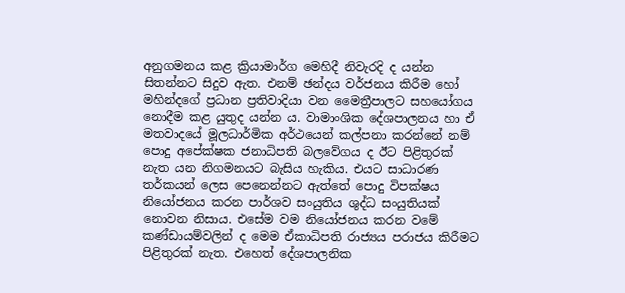අනුගමනය කළ ක්‍රියාමාර්ග මෙහිදී නිවැරදි ද යන්න සිතන්නට සිදුව ඇත. එනම් ඡන්දය වර්ජනය කිරීම හෝ මහින්දගේ ප්‍රධාන ප්‍රතිවාදියා වන මෛත්‍රීපාලට සහයෝගය නොදීම කළ යුතුද යන්න ය. වාමාංශික දේශපාලනය හා ඒ මතවාදයේ මූලධාර්මික අර්ථයෙන් කල්පනා කරන්නේ නම්  පොදු අපේක්ෂක ජනාධිපති බලවේගය ද ඊට පිළිතුරක් නැත යන නිගමනයට බැසිය හැකිය. එයට සාධාරණ තර්කයන් ලෙස පෙනෙන්නට ඇත්තේ පොදු විපක්ෂය නියෝජනය කරන පාර්ශව සංයුතිය ශුද්ධ සංයුතියක් නොවන නිසාය. එසේම වම නියෝජනය කරන වමේ කණ්ඩායම්වලින් ද මෙම ඒකාධිපති රාජ්‍යය පරාජය කිරීමට  පිළිතුරක් නැත. එහෙත් දේශපාලනික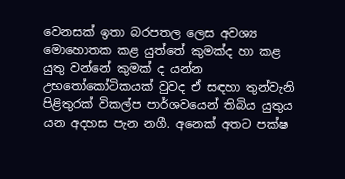වෙනසක් ඉතා බරපතල ලෙස අවශ්‍ය මොහොතක කළ යුත්තේ කුමක්ද හා කළ යුතු වන්නේ කුමක් ද යන්න උභතෝකෝටිකයක් වුවද ඒ සඳහා තුන්වැනි පිළිතුරක් විකල්ප පාර්ශවයෙන් තිබිය යුතුය යන අදහස පැන නගී. අනෙක් අතට පක්ෂ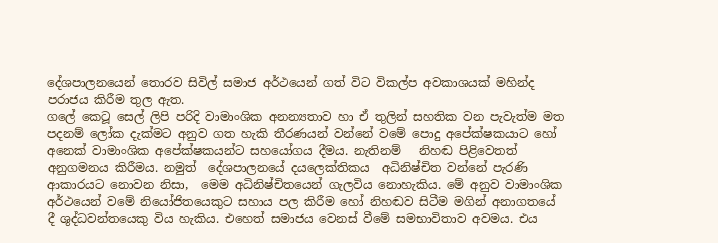දේශපාලනයෙන් තොරව සිවිල් සමාජ අර්ථයෙන් ගත් විට විකල්ප අවකාශයක් මහින්ද පරාජය කිරීම තුල ඇත.
ගලේ කෙටූ සෙල් ලිපි පරිදි වාමාංශික අනන්‍යතාව හා ඒ තුලින් සහතික වන පැවැත්ම මත පදනම් ලෝක දැක්මට අනුව ගත හැකි තීරණයන් වන්නේ වමේ පොදු අපේක්ෂකයාට හෝ අනෙක් වාමාංශික අපේක්ෂකයන්ට සහයෝගය දීමය. නැතිනම්   නිහඬ පිළිවෙතත් අනුගමනය කිරීමය. නමුත්  දේශපාලනයේ දයලෙක්තිකය  අධිනිෂ්චිත වන්නේ පැරණි ආකාරයට නොවන නිසා,  මෙම අධිනිෂ්චිතයෙන් ගැලවිය නොහැකිය. මේ අනුව වාමාංශික අර්ථයෙන් වමේ නියෝජිතයෙකුට සහාය පල කිරීම හෝ නිහඬව සිටීම මගින් අනාගතයේ දී ශුද්ධවන්තයෙකු විය හැකිය. එහෙත් සමාජය වෙනස් වීමේ සමභාවිතාව අවමය. එය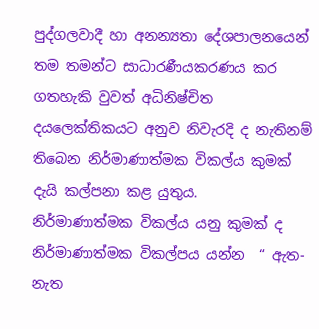පුද්ගලවාදී හා අනන්‍යතා දේශපාලනයෙන් තම තමන්ට සාධාරණීයකරණය කර ගතහැකි වුවත් අධිනිෂ්චිත දයලෙක්තිකයට අනුව නිවැරදි ද නැතිනම් තිබෙන නිර්මාණාත්මක විකල්ය කුමක් දැයි කල්පනා කළ යුතුය.
නිර්මාණාත්මක විකල්ය යනු කුමක් ද
නිර්මාණාත්මක විකල්පය යන්න  “ ඇත- නැත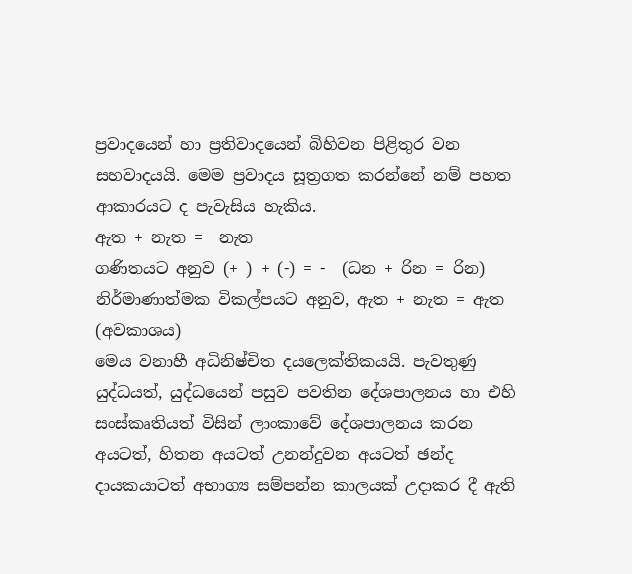ප්‍රවාදයෙන් හා ප්‍රතිවාදයෙන් බිහිවන පිළිතුර වන සහවාදයයි. මෙම ප්‍රවාදය සූත්‍රගත කරන්නේ නම් පහත ආකාරයට ද පැවැසිය හැකිය.
ඇත + නැත =  නැත
ගණිතයට අනුව (+ ) + (-) = -  (ධන + රින = රින)
නිර්මාණාත්මක විකල්පයට අනුව, ඇත + නැත = ඇත (අවකාශය)
මෙය වනාහී අධිනිෂ්චිත දයලෙක්තිකයයි. පැවතුණු යුද්ධයත්, යුද්ධයෙන් පසුව පවතින දේශපාලනය හා එහි සංස්කෘතියත් විසින් ලාංකාවේ දේශපාලනය කරන අයටත්, හිතන අයටත් උනන්දුවන අයටත් ඡන්ද දායකයාටත් අභාග්‍ය සම්පන්න කාලයක් උදාකර දී ඇති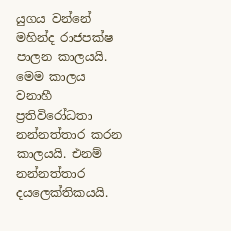යුගය වන්නේ මහින්ද රාජපක්ෂ පාලන කාලයයි. මෙම කාලය වනාහී ප්‍රතිවිරෝධතා නන්නත්තාර කරන කාලයයි. එනම් නන්නත්තාර දයලෙක්තිකයයි.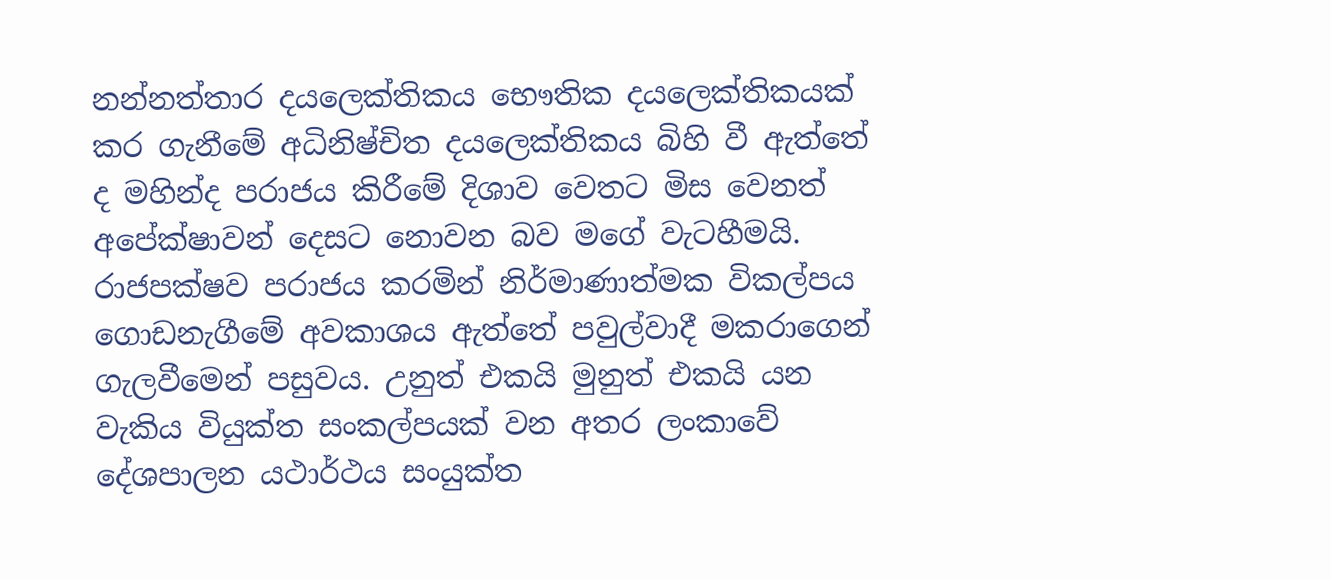නන්නත්තාර දයලෙක්තිකය භෞතික දයලෙක්තිකයක් කර ගැනීමේ අධිනිෂ්චිත දයලෙක්තිකය බිහි වී ඇත්තේ ද මහින්ද පරාජය කිරීමේ දිශාව වෙතට මිස වෙනත් අපේක්ෂාවන් දෙසට නොවන බව මගේ වැටහීමයි. රාජපක්ෂව පරාජය කරමින් නිර්මාණාත්මක විකල්පය ගොඩනැගීමේ අවකාශය ඇත්තේ පවුල්වාදී මකරාගෙන් ගැලවීමෙන් පසුවය. උනුත් එකයි මුනුත් එකයි යන වැකිය වියුක්ත සංකල්පයක් වන අතර ලංකාවේ දේශපාලන යථාර්ථය සංයුක්ත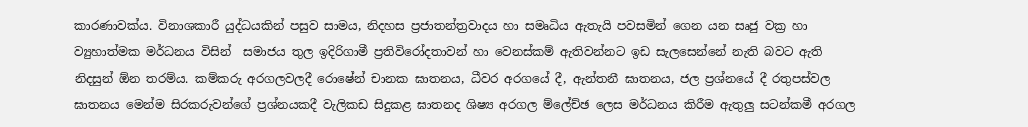කාරණාවක්ය. විනාශකාරී යුද්ධයකින් පසුව සාමය, නිදහස ප්‍රජාතන්ත්‍රවාදය හා සමෘධිය ඇතැයි පවසමින් ගෙන යන සෘජු වක්‍ර හා ව්‍යුහාත්මක මර්ධනය විසින්  සමාජය තුල ඉදිරිගාමී ප්‍රතිවිරෝදතාවන් හා වෙනස්කම් ඇතිවන්නට ඉඩ සැලසෙන්නේ නැති බවට ඇති නිදසුන් ඕන තරම්ය. කම්කරු අරගලවලදී රොෂේන් චානක ඝාතනය, ධීවර අරගයේ දී, ඇන්තනී ඝාතනය, ජල ප්‍රශ්නයේ දී රතුපස්වල ඝාතනය මෙන්ම සිරකරුවන්ගේ ප්‍රශ්නයකදී වැලිකඩ සිදුකළ ඝාතනද ශිෂ්‍ය අරගල ම්ලේච්ඡ ලෙස මර්ධනය කිරීම ඇතුලු සටන්කමී අරගල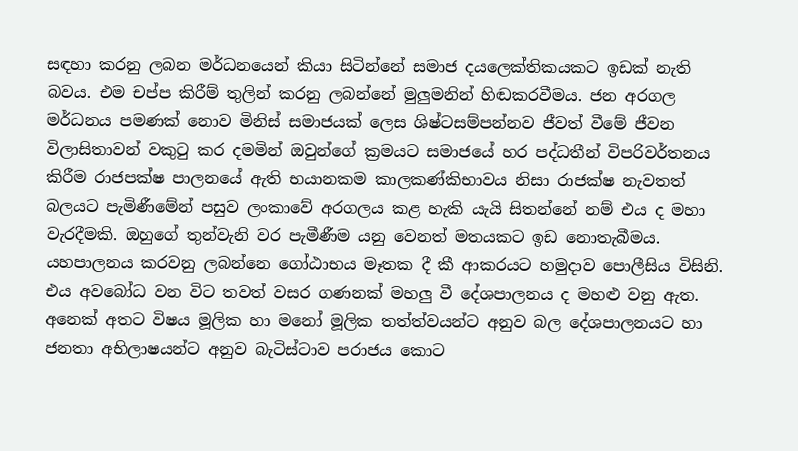සඳහා කරනු ලබන මර්ධනයෙන් කියා සිටින්නේ සමාජ දයලෙක්තිකයකට ඉඩක් නැති බවය. එම චප්ප කිරීම් තුලින් කරනු ලබන්නේ මුලුමනින් හිඬකරවීමය. ජන අරගල මර්ධනය පමණක් නොව මිනිස් සමාජයක් ලෙස ශිෂ්ටසම්පන්නව ජීවත් වීමේ ජීවන විලාසිතාවන් වකුටු කර දමමින් ඔවුන්ගේ ක්‍රමයට සමාජයේ හර පද්ධතීන් විපරිවර්තනය කිරීම රාජපක්ෂ පාලනයේ ඇති භයානකම කාලකණ්කිභාවය නිසා රාජක්ෂ නැවතත් බලයට පැමිණීමේන් පසුව ලංකාවේ අරගලය කළ හැකි යැයි සිතන්නේ නම් එය ද මහා වැරදීමකි. ඔහුගේ තුන්වැනි වර පැමීණීම යනු වෙනත් මතයකට ඉඩ නොතැබීමය. යහපාලනය කරවනු ලබන්නෙ ගෝඨාභය මෑතක දී කී ආකරයට හමුදාව පොලීසිය විසිනි. එය අවබෝධ වන විට තවත් වසර ගණනක් මහලු වී දේශපාලනය ද මහළු වනු ඇත.
අනෙක් අතට විෂය මූලික හා මනෝ මූලික තත්ත්වයන්ට අනුව බල දේශපාලනයට හා ජනතා අභිලාෂයන්ට අනුව බැටිස්ටාව පරාජය කොට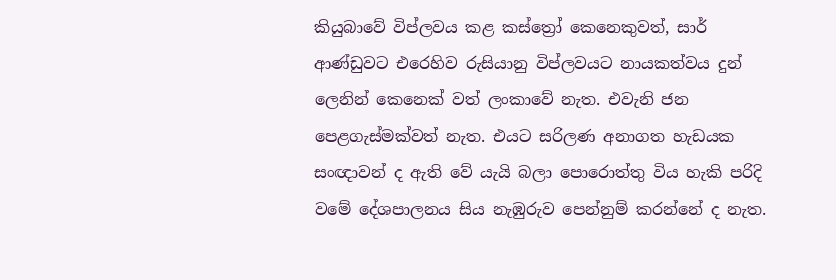කියුබාවේ විප්ලවය කළ කස්ත්‍රෝ කෙනෙකුවත්, සාර් ආණ්ඩුවට එරෙහිව රුසියානු විප්ලවයට නායකත්වය දුන් ලෙනින් කෙනෙක් වත් ලංකාවේ නැත. එවැනි ජන පෙළගැස්මක්වත් නැත. එයට සරිලණ අනාගත හැඩයක සංඥාවන් ද ඇති වේ යැයි බලා පොරොත්තු විය හැකි පරිදි වමේ දේශපාලනය සිය නැඹුරුව පෙන්නුම් කරන්නේ ද නැත.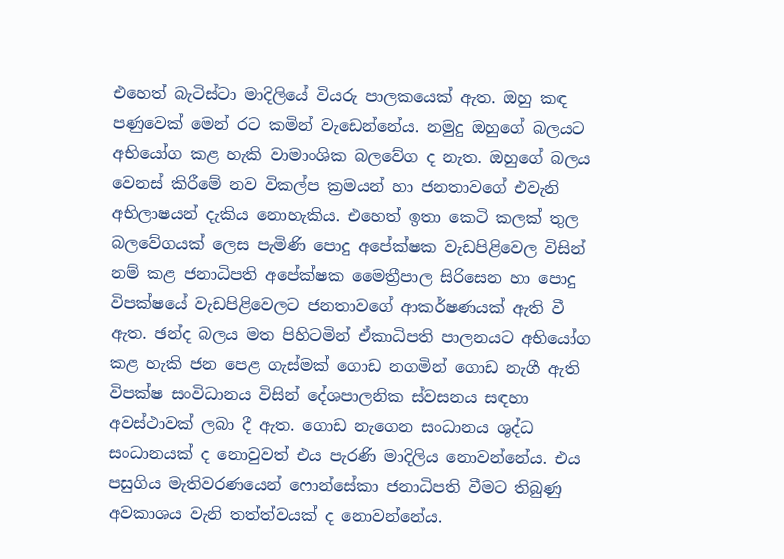එහෙත් බැටිස්ටා මාදිලියේ වියරු පාලකයෙක් ඇත. ඔහු කඳ පණුවෙක් මෙන් රට කමින් වැඩෙන්නේය. නමුදු ඔහුගේ බලයට අභියෝග කළ හැකි වාමාංශික බලවේග ද නැත. ඔහුගේ බලය වෙනස් කිරීමේ නව විකල්ප ක්‍රමයන් හා ජනතාවගේ එවැනි අභිලාෂයන් දැකිය නොහැකිය. එහෙත් ඉතා කෙටි කලක් තුල බලවේගයක් ලෙස පැමිණි පොදු අපේක්ෂක වැඩපිළිවෙල විසින් නම් කළ ජනාධිපති අපේක්ෂක මෛත්‍රීපාල සිරිසෙන හා පොදු විපක්ෂයේ වැඩපිළිවෙලට ජනතාවගේ ආකර්ෂණයක් ඇති වී ඇත. ඡන්ද බලය මත පිහිටමින් ඒකාධිපති පාලනයට අභියෝග කළ හැකි ජන පෙළ ගැස්මක් ගොඩ නගමින් ගොඩ නැගී ඇති විපක්ෂ සංවිධානය විසින් දේශපාලනික ස්වසනය සඳහා අවස්ථාවක් ලබා දී ඇත. ගොඩ නැගෙන සංධානය ශුද්ධ සංධානයක් ද නොවුවත් එය පැරණි මාදිලිය නොවන්නේය. එය පසුගිය මැතිවරණයෙන් ෆොන්සේකා ජනාධිපති වීමට තිබුණු අවකාශය වැනි තත්ත්වයක් ද නොවන්නේය.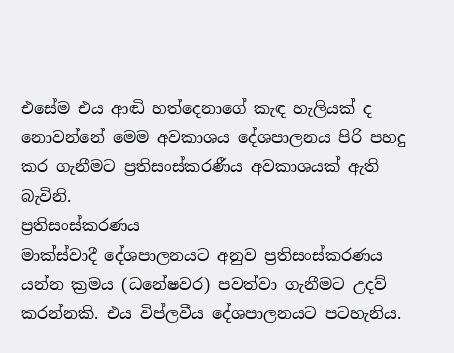එසේම එය ආඬි හත්දෙනාගේ කැඳ හැලියක් ද නොවන්නේ මෙම අවකාශය දේශපාලනය පිරි පහදු කර ගැනීමට ප්‍රතිසංස්කරණීය අවකාශයක් ඇති බැවිනි.
ප්‍රතිසංස්කරණය
මාක්ස්වාදී දේශපාලනයට අනුව ප්‍රතිසංස්කරණය යන්න ක්‍රමය (ධනේෂවර) පවත්වා ගැනීමට උදව් කරන්නකි. එය විප්ලවීය දේශපාලනයට පටහැනිය.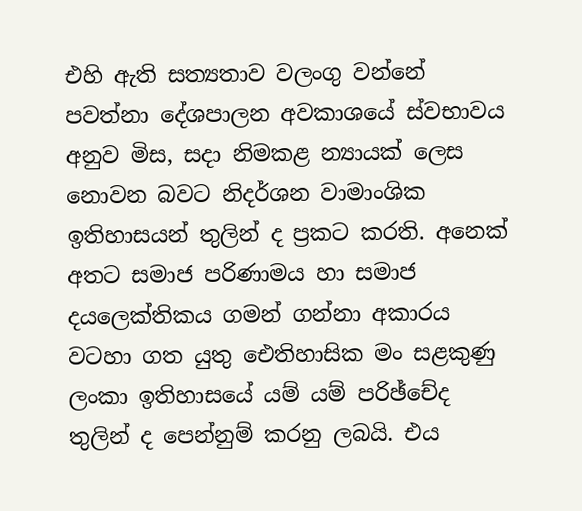එහි ඇති සත්‍යතාව වලංගු වන්නේ පවත්නා දේශපාලන අවකාශයේ ස්වභාවය අනුව මිස, සදා නිමකළ න්‍යායක් ලෙස නොවන බවට නිදර්ශන වාමාංශික ඉතිහාසයන් තුලින් ද ප්‍රකට කරති. අනෙක් අතට සමාජ පරිණාමය හා සමාජ දයලෙක්තිකය ගමන් ගන්නා අකාරය වටහා ගත යුතු ඓතිහාසික මං සළකුණු ලංකා ඉතිහාසයේ යම් යම් පරිඡ්චේද තුලින් ද පෙන්නුම් කරනු ලබයි. එය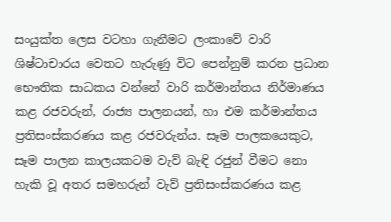සංයුක්ත ලෙස වටහා ගැනීමට ලංකාවේ වාරි ශිෂ්ටාචාරය වෙතට හැරුණු විට පෙන්නුම් කරන ප්‍රධාන භෞතික සාධකය වන්නේ වාරි කර්මාන්තය නිර්මාණය කළ රජවරුන්, රාජ්‍ය පාලනයන්, හා එම කර්මාන්තය ප්‍රතිසංස්කරණය කළ රජවරුන්ය. සෑම පාලකයෙකුට, සෑම පාලන කාලයකටම වැව් බැඳි රජුන් වීමට නො හැකි වූ අතර සමහරුන් වැව් ප්‍රතිසංස්කරණය කළ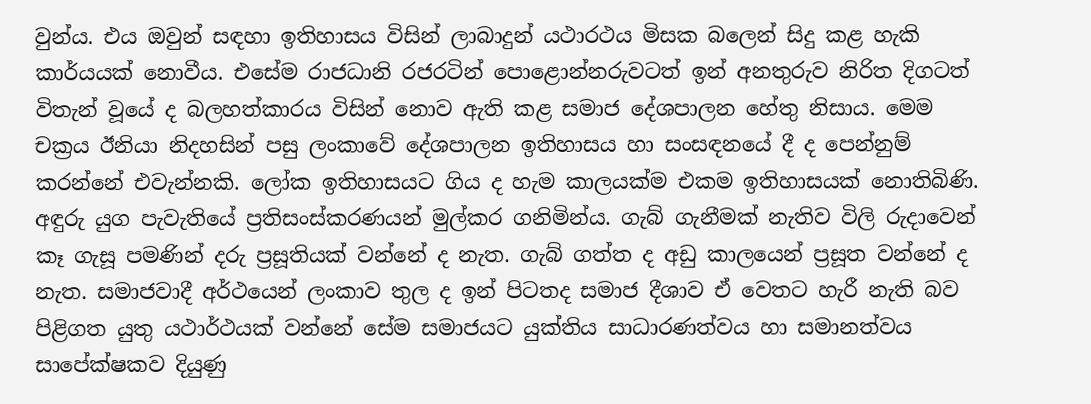වුන්ය. එය ඔවුන් සඳහා ඉතිහාසය විසින් ලාබාදුන් යථාරථය මිසක බලෙන් සිදු කළ හැකි කාර්යයක් නොවීය. එසේම රාජධානි රජරටින් පොළොන්නරුවටත් ඉන් අනතුරුව නිරිත දිගටත් විතැන් වූයේ ද බලහත්කාරය විසින් නොව ඇති කළ සමාජ දේශපාලන හේතු නිසාය. මෙම චක්‍රය ඊනියා නිදහසින් පසු ලංකාවේ දේශපාලන ඉතිහාසය හා සංසඳනයේ දී ද පෙන්නුම් කරන්නේ එවැන්නකි. ලෝක ඉතිහාසයට ගිය ද හැම කාලයක්ම එකම ඉතිහාසයක් නොතිබිණි. අඳුරු යුග පැවැතියේ ප්‍රතිසංස්කරණයන් මුල්කර ගනිමින්ය. ගැබ් ගැනීමක් නැතිව විලි රුදාවෙන් කෑ ගැසූ පමණින් දරු ප්‍රසූතියක් වන්නේ ද නැත. ගැබ් ගත්ත ද අඩු කාලයෙන් ප්‍රසූත වන්නේ ද නැත. සමාජවාදී අර්ථයෙන් ලංකාව තුල ද ඉන් පිටතද සමාජ දීශාව ඒ වෙතට හැරී නැති බව පිළිගත යුතු යථාර්ථයක් වන්නේ සේම සමාජයට යුක්තිය සාධාරණත්වය හා සමානත්වය සාපේක්ෂකව දියුණු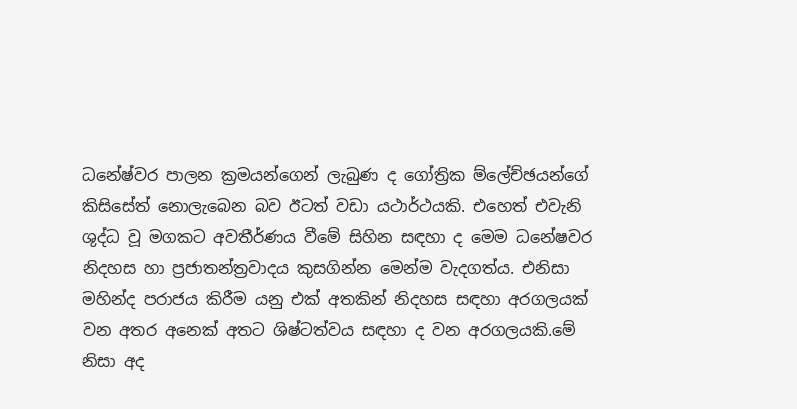ධනේෂ්වර පාලන ක්‍රමයන්ගෙන් ලැබුණ ද ගෝත්‍රික ම්ලේච්ඡයන්ගේ කිසිසේත් නොලැබෙන බව ඊටත් වඩා යථාර්ථයකි. එහෙත් එවැනි  ශුද්ධ වූ මගකට අවතීර්ණය වීමේ සිහින සඳහා ද මෙම ධනේෂවර නිදහස හා ප්‍රජාතන්ත්‍රවාදය කුසගින්න මෙන්ම වැදගත්ය. එනිසා මහින්ද පරාජය කිරීම යනු එක් අතකින් නිදහස සඳහා අරගලයක් වන අතර අනෙක් අතට ශිෂ්ටත්වය සඳහා ද වන අරගලයකි.මේ නිසා අද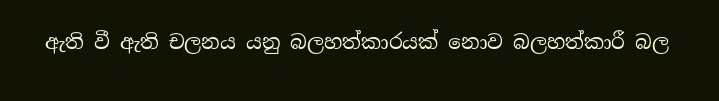ඇති වී ඇති චලනය යනු බලහත්කාරයක් නොව බලහත්කාරී බල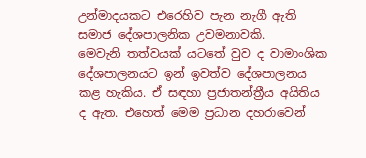උන්මාදයකට එරෙහිව පැන නැගී ඇති සමාජ දේශපාලනික උවමනාවකි.
මෙවැනි තත්වයක් යටතේ වුව ද වාමාංශික දේශපාලනයට ඉන් ඉවත්ව දේශපාලනය කළ හැකිය. ඒ සඳහා ප්‍රජාතන්ත්‍රීය අයිතිය ද ඇත. එහෙත් මෙම ප්‍රධාන දහරාවෙන්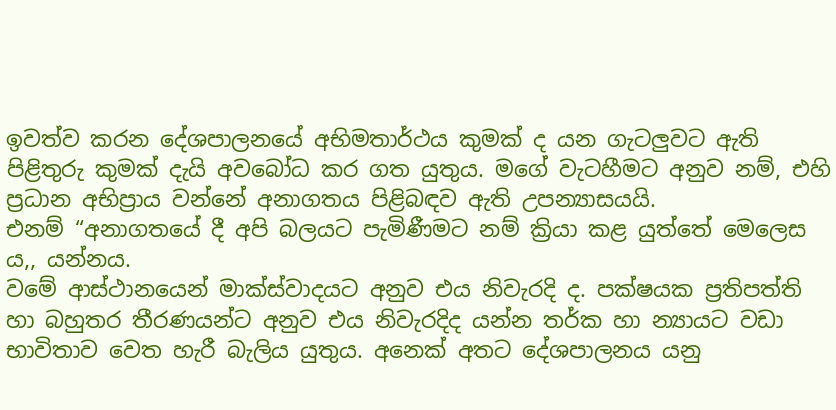ඉවත්ව කරන දේශපාලනයේ අභිමතාර්ථය කුමක් ද යන ගැටලුවට ඇති පිළිතුරු කුමක් දැයි අවබෝධ කර ගත යුතුය. මගේ වැටහීමට අනුව නම්, එහි ප්‍රධාන අභිප්‍රාය වන්නේ අනාගතය පිළිබඳව ඇති උපන්‍යාසයයි.
එනම් “අනාගතයේ දී අපි බලයට පැමිණීමට නම් ක්‍රියා කළ යුත්තේ මෙලෙස ය,, යන්නය.
වමේ ආස්ථානයෙන් මාක්ස්වාදයට අනුව එය නිවැරදි ද. පක්ෂයක ප්‍රතිපත්ති හා බහුතර තීරණයන්ට අනුව එය නිවැරදිද යන්න තර්ක හා න්‍යායට වඩා භාවිතාව වෙත හැරී බැලිය යුතුය. අනෙක් අතට දේශපාලනය යනු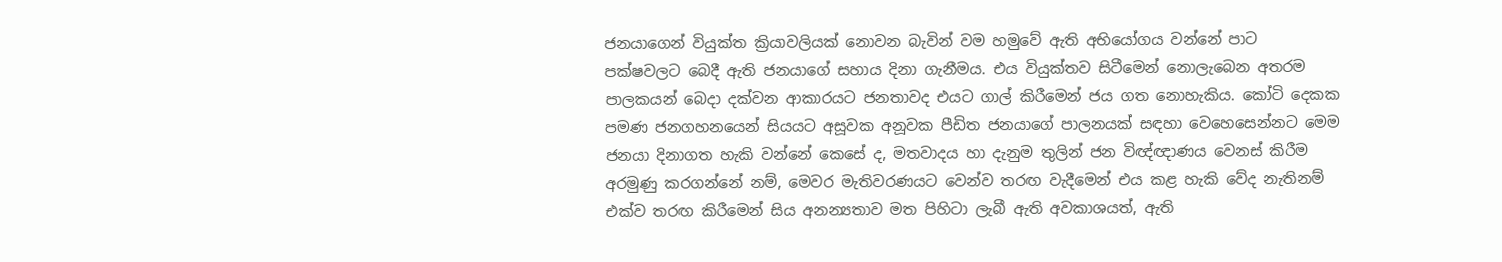ජනයාගෙන් වියුක්ත ක්‍රියාවලියක් නොවන බැවින් වම හමුවේ ඇති අභියෝගය වන්නේ පාට පක්ෂවලට බෙදී ඇති ජනයාගේ සහාය දිනා ගැනීමය. එය වියුක්තව සිටීමෙන් නොලැබෙන අතරම පාලකයන් බෙදා දක්වන ආකාරයට ජනතාවද එයට ගාල් කිරීමෙන් ජය ගත නොහැකිය. කෝටි දෙකක පමණ ජනගහනයෙන් සියයට අසූවක අනූවක පීඩිත ජනයාගේ පාලනයක් සඳහා වෙහෙසෙන්නට මෙම ජනයා දිනාගත හැකි වන්නේ කෙසේ ද, මතවාදය හා දැනුම තුලින් ජන විඥ්ඥාණය වෙනස් කිරීම අරමුණු කරගන්නේ නම්, මෙවර මැතිවරණයට වෙන්ව තරඟ වැදීමෙන් එය කළ හැකි වේද නැතිනම් එක්ව තරඟ කිරීමෙන් සිය අනන්‍යතාව මත පිහිටා ලැබී ඇති අවකාශයත්, ඇති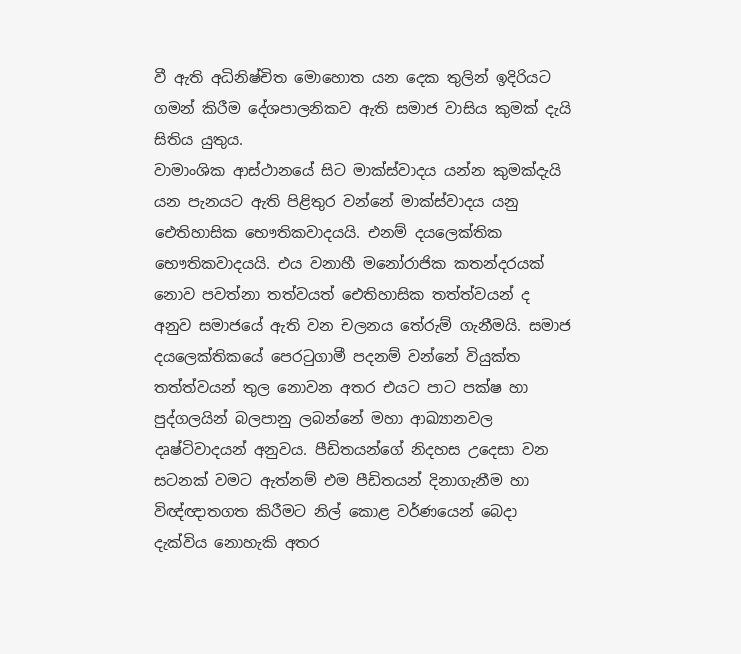වී ඇති අධිනිෂ්චිත මොහොත යන දෙක තුලින් ඉදිරියට ගමන් කිරීම දේශපාලනිකව ඇති සමාජ වාසිය කුමක් දැයි සිතිය යුතුය.
වාමාංශික ආස්ථානයේ සිට මාක්ස්වාදය යන්න කුමක්දැයි යන පැනයට ඇති පිළිතුර වන්නේ මාක්ස්වාදය යනු ඓතිහාසික භෞතිකවාදයයි. එනම් දයලෙක්තික භෞතිකවාදයයි. එය වනාහී මනෝරාජික කතන්දරයක් නොව පවත්නා තත්වයත් ඓතිහාසික තත්ත්වයන් ද අනුව සමාජයේ ඇති වන චලනය තේරුම් ගැනීමයි. සමාජ දයලෙක්තිකයේ පෙරටුගාමී පදනම් වන්නේ වියුක්ත තත්ත්වයන් තුල නොවන අතර එයට පාට පක්ෂ හා පුද්ගලයින් බලපානු ලබන්නේ මහා ආඛ්‍යානවල දෘෂ්ටිවාදයන් අනුවය. පීඩිතයන්ගේ නිදහස උදෙසා වන සටනක් වමට ඇත්නම් එම පීඩිතයන් දිනාගැනීම හා විඥ්ඥාතගත කිරීමට නිල් කොළ වර්ණයෙන් බෙදා දැක්විය නොහැකි අතර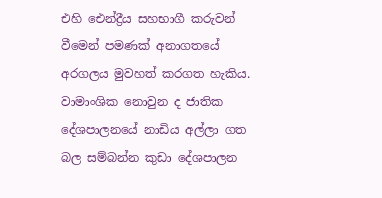එහි ඓන්ද්‍රීය සහභාගී කරුවන් වීමෙන් පමණක් අනාගතයේ අරගලය මුවහත් කරගත හැකිය. වාමාංශික නොවුන ද ජාතික දේශපාලනයේ නාඩිය අල්ලා ගත බල සම්බන්න කුඩා දේශපාලන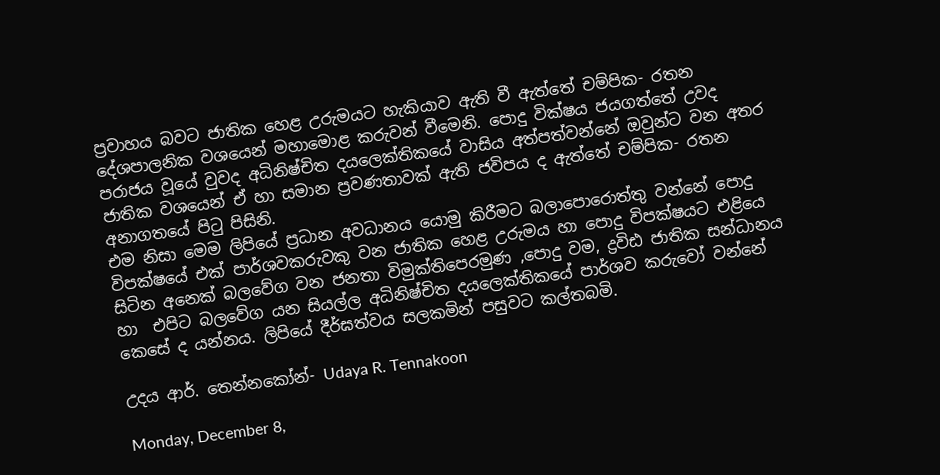ප්‍රවාහය බවට ජාතික හෙළ උරුමයට හැකියාව ඇති වී ඇත්තේ චම්පික- රතන දේශපාලනික වශයෙන් මහාමොළ කරුවන් වීමෙනි. පොදු වික්ෂය ජයගත්තේ උවද පරාජය වූයේ වුවද අධිනිෂ්චිත දයලෙක්තිකයේ වාසිය අත්පත්වන්නේ ඔවුන්ට වන අතර ජාතික වශයෙන් ඒ හා සමාන ප්‍රවණතාවක් ඇති ජවිපය ද ඇත්තේ චම්පික- රතන අනාගතයේ පිටු පිසිනි.
එම නිසා මෙම ලිපියේ ප්‍රධාන අවධානය යොමු කිරීමට බලාපොරොත්තු වන්නේ පොදු විපක්ෂයේ එක් පාර්ශවකරුවකු වන ජාතික හෙළ උරුමය හා පොදු විපක්ෂයට එළියෙ සිටින අනෙක් බලවේග වන ජනතා විමුක්තිපෙරමුණ ,පොදු වම, ද්‍රවිඪ ජාතික සන්ධානය හා  එපිට බලවේග යන සියල්ල අධිනිෂ්චිත දයලෙක්තිකයේ පාර්ශව කරුවෝ වන්නේ කෙසේ ද යන්නය. ලිපියේ දීර්ඝත්වය සලකමින් පසුවට කල්තබමි.

උදය ආර්. තෙන්නකෝන්- Udaya R. Tennakoon

Monday, December 8,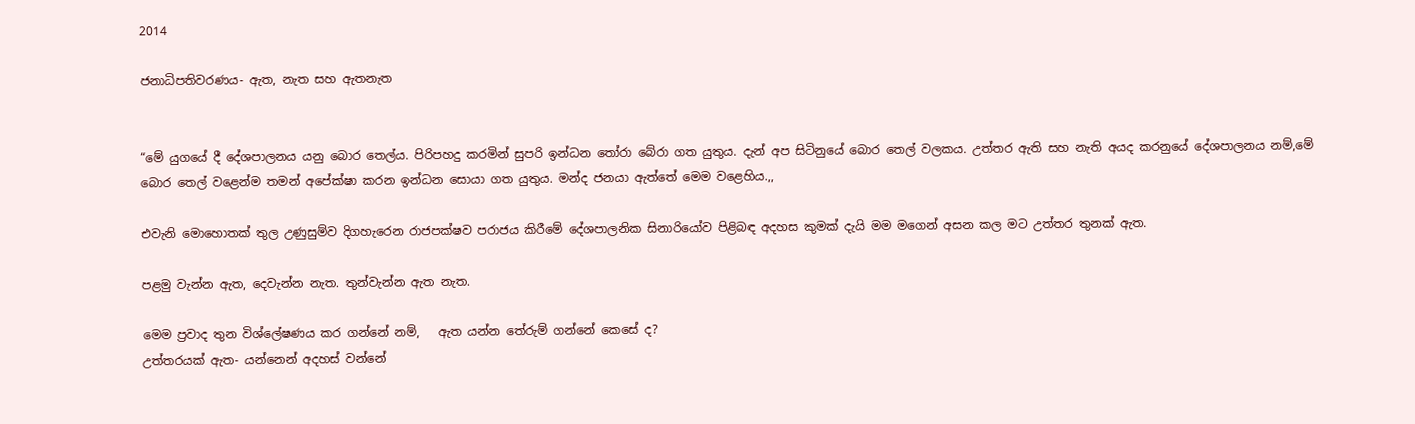2014

ජනාධිපතිවරණය- ඇත, නැත සහ ඇතනැත


“මේ යුගයේ දී දේශපාලනය යනු බොර තෙල්ය. පිරිපහදු කරමින් සුපරි ඉන්ධන තෝරා බේරා ගත යුතුය. දැන් අප සිටිනුයේ බොර තෙල් වලකය. උත්තර ඇති සහ නැති අයද කරනුයේ දේශපාලනය නම්,මේ බොර තෙල් වළෙන්ම තමන් අපේක්ෂා කරන ඉන්ධන සොයා ගත යුතුය. මන්ද ජනයා ඇත්තේ මෙම වළෙහිය.,,

එවැනි මොහොතක් තුල උණුසුම්ව දිගහැරෙන රාජපක්ෂව පරාජය කිරීමේ දේශපාලනික සිනාරියෝව පිළිබඳ අදහස කුමක් දැයි මම මගෙන් අසන කල මට උත්තර තුනක් ඇත.

පළමු වැන්න ඇත, දෙවැන්න නැත. තුන්වැන්න ඇත නැත.

මෙම ප්‍රවාද තුන විශ්ලේෂණය කර ගන්නේ නම්,   ඇත යන්න තේරුම් ගන්නේ කෙසේ ද?
උත්තරයක් ඇත- යන්නෙන් අදහස් වන්නේ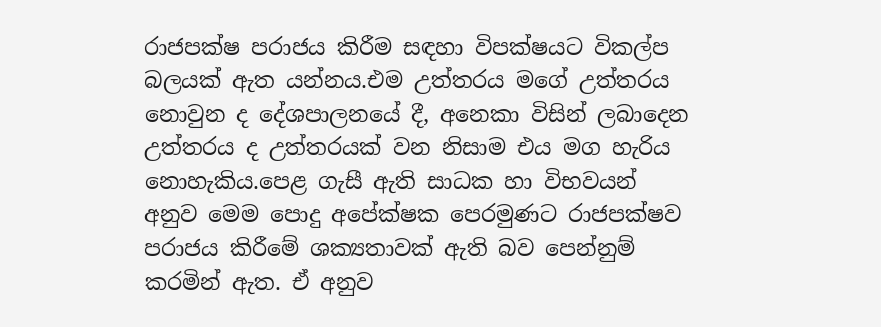රාජපක්ෂ පරාජය කිරීම සඳහා විපක්ෂයට විකල්ප බලයක් ඇත යන්නය.එම උත්තරය මගේ උත්තරය නොවුන ද දේශපාලනයේ දී, අනෙකා විසින් ලබාදෙන උත්තරය ද උත්තරයක් වන නිසාම එය මග හැරිය නොහැකිය.පෙළ ගැසී ඇති සාධක හා විභවයන් අනුව මෙම පොදු අපේක්ෂක පෙරමුණට රාජපක්ෂව පරාජය කිරීමේ ශක්‍යතාවක් ඇති බව පෙන්නුම් කරමින් ඇත. ඒ අනුව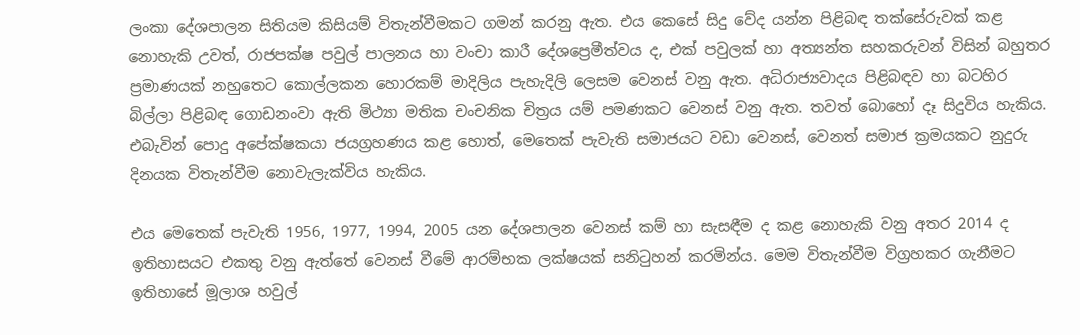ලංකා දේශපාලන සිතියම කිසියම් විතැන්වීමකට ගමන් කරනු ඇත. එය කෙසේ සිදු වේද යන්න පිළිබඳ තක්සේරුවක් කළ නොහැකි උවත්, රාජපක්ෂ පවුල් පාලනය හා වංචා කාරී දේශප්‍රෙමීත්වය ද, එක් පවුලක් හා අත්‍යන්ත සහකරුවන් විසින් බහුතර ප්‍රමාණයක් නහුතෙට කොල්ලකන හොරකම් මාදිලිය පැහැදිලි ලෙසම වෙනස් වනු ඇත. අධිරාජ්‍යවාදය පිළිබඳව හා බටහිර බිල්ලා පිළිබඳ ගොඩනංවා ඇති මිථ්‍යා මතික චංචනික චිත්‍රය යම් පමණකට වෙනස් වනු ඇත. තවත් බොහෝ දෑ සිදුවිය හැකිය. එබැවින් පොදු අපේක්ෂකයා ජයග්‍රහණය කළ හොත්, මෙතෙක් පැවැති සමාජයට වඩා වෙනස්, වෙනත් සමාජ ක්‍රමයකට නුදුරු දිනයක විතැන්වීම නොවැලැක්විය හැකිය.

එය මෙතෙක් පැවැති 1956, 1977, 1994, 2005 යන දේශපාලන වෙනස් කම් හා සැසඳීම ද කළ නොහැකි වනු අතර 2014 ද ඉතිහාසයට එකතු වනු ඇත්තේ වෙනස් වීමේ ආරම්භක ලක්ෂයක් සනිටුහන් කරමින්ය. මෙම විතැන්වීම විග්‍රහකර ගැනීමට ඉතිහාසේ මූලාශ හවුල්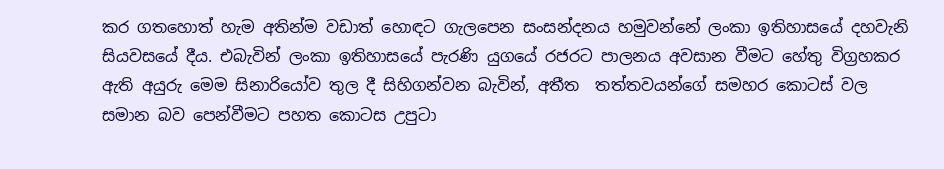කර ගතහොත් හැම අතින්ම වඩාත් හොඳට ගැලපෙන සංසන්දනය හමුවන්නේ ලංකා ඉතිහාසයේ දහවැනි සියවසයේ දීය. එබැවින් ලංකා ඉතිහාසයේ පැරණි යුගයේ රජරට පාලනය අවසාන වීමට හේතු විග්‍රහකර ඇති අයුරු මෙම සිනාරියෝව තුල දී සිහිගන්වන බැවින්, අතීත  තත්තවයන්ගේ සමහර කොටස් වල සමාන බව පෙන්වීමට පහත කොටස උපුටා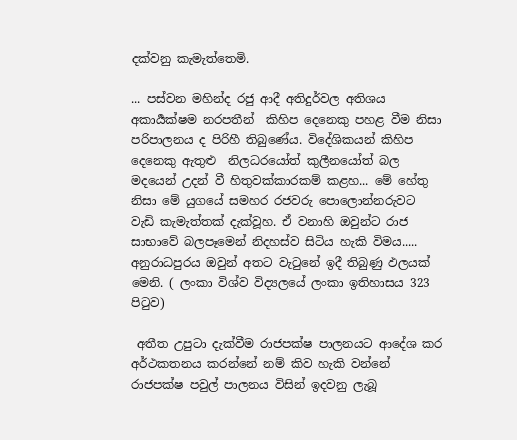දක්වනු කැමැත්තෙමි.

... පස්වන මහින්ද රජු ආදී අතිදුර්වල අතිශය අකාර්‍යක්ෂම නරපතීන්  කිහිප දෙනෙකු පහළ වීම නිසා පරිපාලනය ද පිරිහී තිබුණේය. විදේශිකයන් කිහිප දෙනෙකු ඇතුළු  නිලධරයෝත් කුලීනයෝත් බල මදයෙන් උදන් වී හිතුවක්කාරකම් කළහ... මේ හේතු නිසා මේ යුගයේ සමහර රජවරු පොලොන්නරුවට වැඩි කැමැත්තක් දැක්වූහ. ඒ වනාහි ඔවුන්ට රාජ සාභාවේ බලපෑමෙන් නිදහස්ව සිටිය හැකි විමය..... අනුරාධපුරය ඔවුන් අතට වැටුනේ ඉදී තිබුණු ඵලයක් මෙනි. ( ලංකා විශ්ව විද්‍යලයේ ලංකා ඉතිහාසය 323 පිටුව)

 අතීත උපුටා දැක්වීම රාජපක්ෂ පාලනයට ආදේශ කර අර්ථකතනය කරන්නේ නම් කිව හැකි වන්නේ  රාජපක්ෂ පවුල් පාලනය විසින් ඉදවනු ලැබූ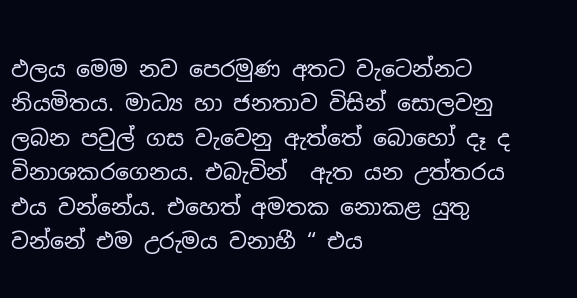ඵලය මෙම නව පෙරමුණ අතට වැටෙන්නට නියමිතය. මාධ්‍ය හා ජනතාව විසින් සොලවනු ලබන පවුල් ගස වැවෙනු ඇත්තේ බොහෝ දෑ ද විනාශකරගෙනය. එබැවින්  ඇත යන උත්තරය එය වන්නේය. එහෙත් අමතක නොකළ යුතු වන්නේ එම උරුමය වනාහී “ එය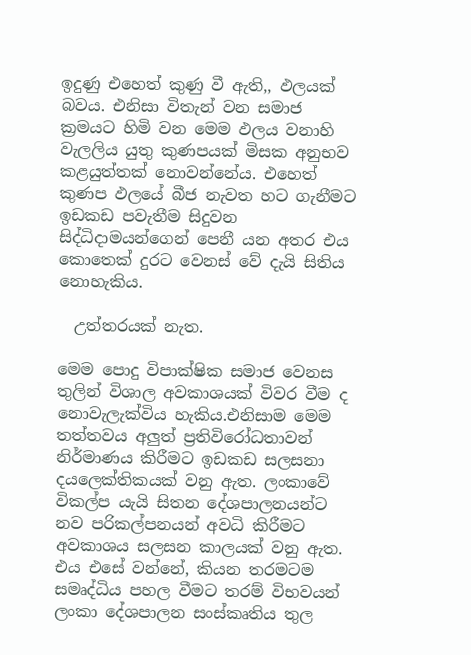ඉදුණු එහෙත් කුණු වී ඇති,, ඵලයක් බවය. එනිසා විතැන් වන සමාජ ක්‍රමයට හිමි වන මෙම ඵලය වනාහි වැලලිය යුතු කුණපයක් මිසක අනුභව කළයුත්තක් නොවන්නේය. එහෙත් කුණප ඵලයේ බීජ නැවත හට ගැනීමට ඉඩකඩ පවැතීම සිදුවන සිද්ධිදාමයන්ගෙන් පෙනී යන අතර එය කොතෙක් දුරට වෙනස් වේ දැයි සිතිය නොහැකිය.

  උත්තරයක් නැත.

මෙම පොදු විපාක්ෂික සමාජ වෙනස තුලින් විශාල අවකාශයක් විවර වීම ද නොවැලැක්විය හැකිය.එනිසාම මෙම තත්තවය අලුත් ප්‍රතිවිරෝධතාවන් නිර්මාණය කිරීමට ඉඩකඩ සලසනා දයලෙක්තිකයක් වනු ඇත. ලංකාවේ විකල්ප යැයි සිතන දේශපාලනයන්ට නව පරිකල්පනයන් අවධි කිරීමට අවකාශය සලසන කාලයක් වනු ඇත. එය එසේ වන්නේ, කියන තරමටම සමෘද්ධිය පහල වීමට තරම් විභවයන් ලංකා දේශපාලන සංස්කෘතිය තුල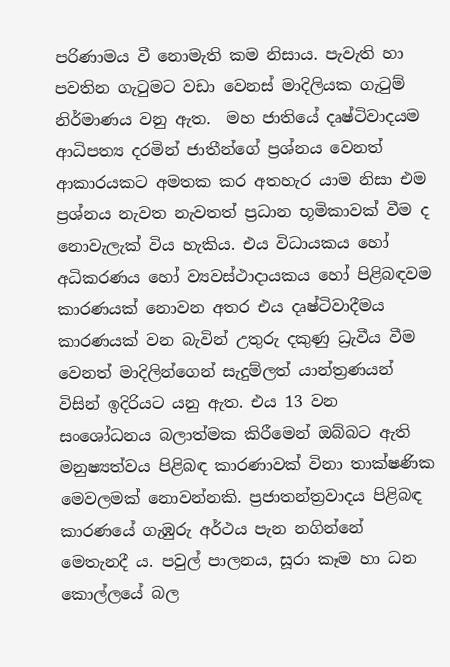පරිණාමය වී නොමැති කම නිසාය. පැවැති හා පවතින ගැටුමට වඩා වෙනස් මාදිලියක ගැටුම් නිර්මාණය වනු ඇත.  මහ ජාතියේ දෘෂ්ටිවාදයම ආධිපත්‍ය දරමින් ජාතීන්ගේ ප්‍රශ්නය වෙනත් ආකාරයකට අමතක කර අතහැර යාම නිසා එම ප්‍රශ්නය නැවත නැවතත් ප්‍රධාන භූමිකාවක් වීම ද නොවැලැක් විය හැකිය. එය විධායකය හෝ අධිකරණය හෝ ව්‍යවස්ථාදායකය හෝ පිළිබඳවම කාරණයක් නොවන අතර එය දෘෂ්ටිවාදීමය කාරණයක් වන බැවින් උතුරු දකුණු ධ්‍රැවීය වීම වෙනත් මාදිලින්ගෙන් සැදුම්ලත් යාන්ත්‍රණයන් විසින් ඉදිරියට යනු ඇත. එය 13 වන සංශෝධනය බලාත්මක කිරීමෙන් ඔබ්බට ඇති මනුෂ්‍යත්වය පිළිබඳ කාරණාවක් විනා තාක්ෂණික මෙවලමක් නොවන්නකි. ප්‍රජාතන්ත්‍රවාදය පිළිබඳ කාරණයේ ගැඹුරු අර්ථය පැන නගින්නේ මෙතැනදී ය. පවුල් පාලනය, සූරා කෑම හා ධන කොල්ලයේ බල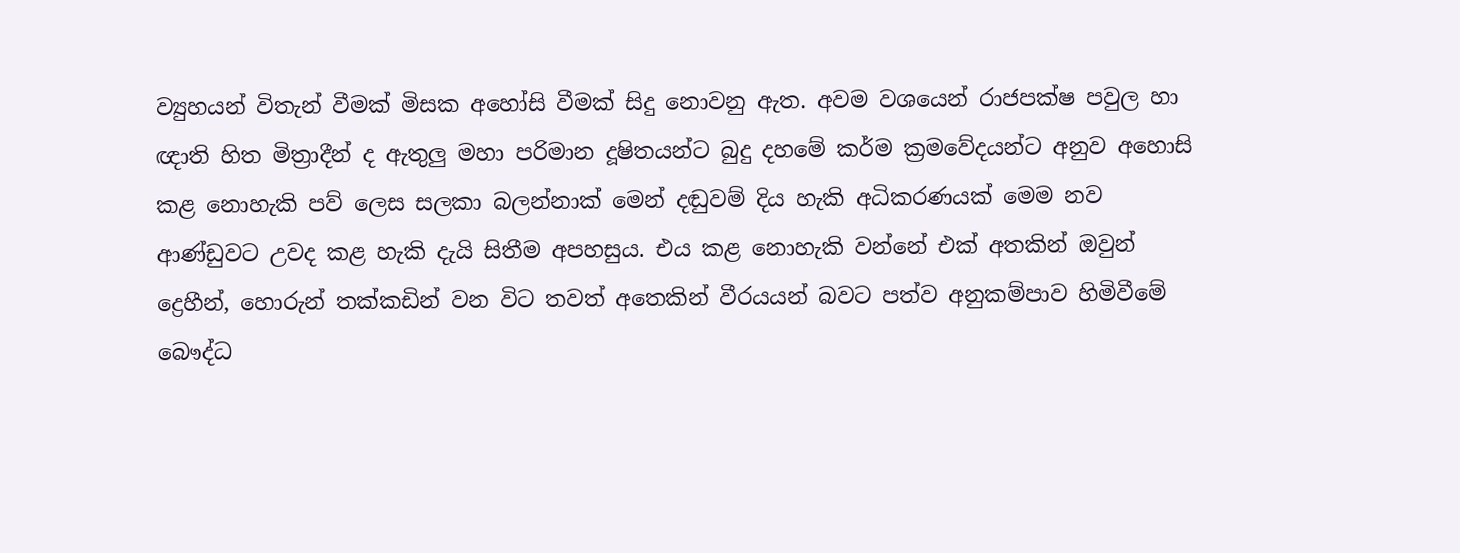ව්‍යුහයන් විතැන් වීමක් මිසක අහෝසි වීමක් සිදු නොවනු ඇත. අවම වශයෙන් රාජපක්ෂ පවුල හා ඥාති හිත මිත්‍රාදීන් ද ඇතුලු මහා පරිමාන දූෂිතයන්ට බුදු දහමේ කර්ම ක්‍රමවේදයන්ට අනුව අහොසි කළ නොහැකි පව් ලෙස සලකා බලන්නාක් මෙන් දඬුවම් දිය හැකි අධිකරණයක් මෙම නව ආණ්ඩුවට උවද කළ හැකි දැයි සිතීම අපහසුය. එය කළ නොහැකි වන්නේ එක් අතකින් ඔවුන් ද්‍රෙහීන්, හොරුන් තක්කඩින් වන විට තවත් අතෙකින් වීරයයන් බවට පත්ව අනුකම්පාව හිමිවීමේ බෞද්ධ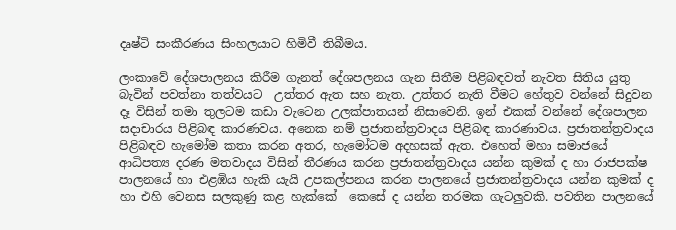දෘෂ්ටි සංකීරණය සිංහලයාට හිමිවී තිබීමය.

ලංකාවේ දේශපාලනය කිරීම ගැනත් දේශපලනය ගැන සිතීම පිළිබඳවත් නැවත සිතිය යුතු බැවින් පවත්නා තත්වයට  උත්තර ඇත සහ නැත. උත්තර නැති වීමට හේතුව වන්නේ සිදුවන දෑ විසින් තමා තුලටම කඩා වැටෙන උලක්පාතයන් නිසාවෙනි. ඉන් එකක් වන්නේ දේශපාලන සදාචාරය පිළිබඳ කාරණවය. අනෙක නම් ප්‍රජාතන්ත්‍රවාදය පිළිබඳ කාරණාවය. ප්‍රජාතන්ත්‍රවාදය පිළිබඳව හැමෝම කතා කරන අතර, හැමෝටම අදහසක් ඇත. එහෙත් මහා සමාජයේ ආධිපත්‍ය දරණ මතවාදය විසින් තීරණය කරන ප්‍රජාතන්ත්‍රවාදය යන්න කුමක් ද හා රාජපක්ෂ පාලනයේ හා එළඹිය හැකි යැයි උපකල්පනය කරන පාලනයේ ප්‍රජාතන්ත්‍රවාදය යන්න කුමක් ද හා එහි වෙනස සලකුණු කළ හැක්කේ  කෙසේ ද යන්න තරමක ගැටලුවකි. පවතින පාලනයේ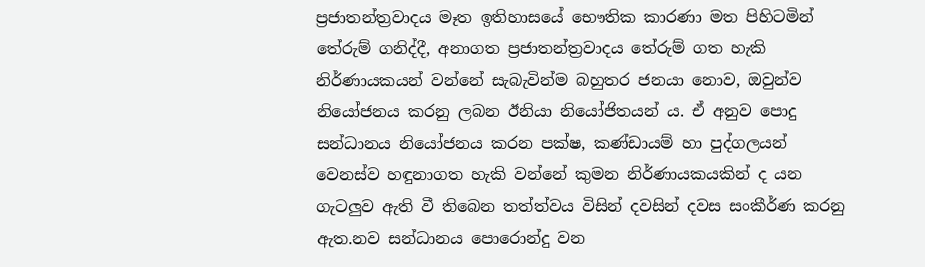ප්‍රජාතන්ත්‍රවාදය මෑත ඉතිහාසයේ භෞතික කාරණා මත පිහිටමින් තේරුම් ගනිද්දී, අනාගත ප්‍රජාතන්ත්‍රවාදය තේරුම් ගත හැකි නිර්ණායකයන් වන්නේ සැබැවින්ම බහුතර ජනයා නොව, ඔවුන්ව නියෝජනය කරනු ලබන ඊනියා නියෝජිතයන් ය. ඒ අනුව පොදු සන්ධානය නියෝජනය කරන පක්ෂ, කණ්ඩායම් හා පුද්ගලයන් වෙනස්ව හඳුනාගත හැකි වන්නේ කුමන නිර්ණායකයකින් ද යන ගැටලුව ඇති වී තිබෙන තත්ත්වය විසින් දවසින් දවස සංකීර්ණ කරනු ඇත.නව සන්ධානය පොරොන්දු වන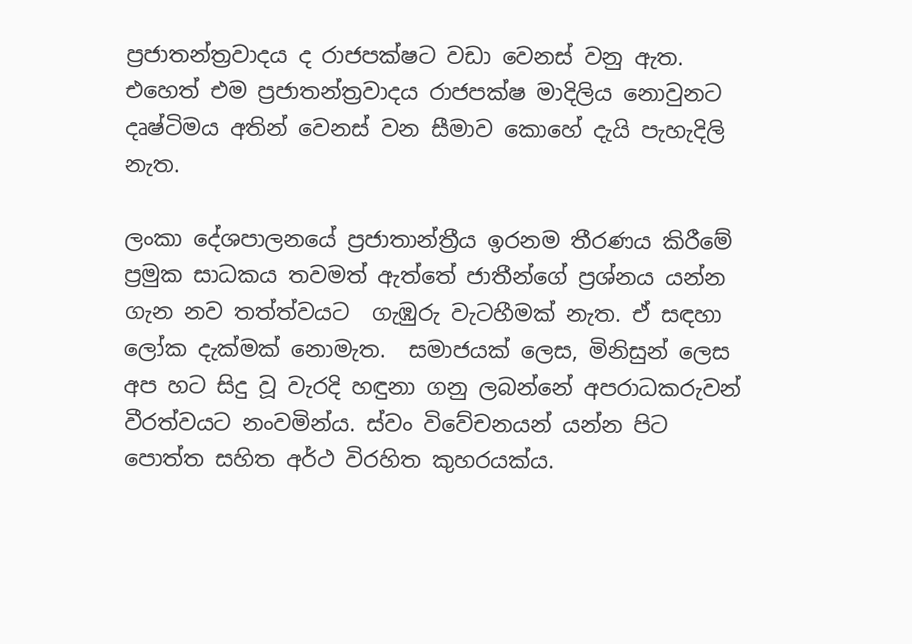ප්‍රජාතන්ත්‍රවාදය ද රාජපක්ෂට වඩා වෙනස් වනු ඇත. එහෙත් එම ප්‍රජාතන්ත්‍රවාදය රාජපක්ෂ මාදිලිය නොවුනට දෘෂ්ටිමය අතින් වෙනස් වන සීමාව කොහේ දැයි පැහැදිලි නැත.

ලංකා දේශපාලනයේ ප්‍රජාතාන්ත්‍රීය ඉරනම තීරණය කිරීමේ ප්‍රමුක සාධකය තවමත් ඇත්තේ ජාතීන්ගේ ප්‍රශ්නය යන්න ගැන නව තත්ත්වයට  ගැඹුරු වැටහීමක් නැත. ඒ සඳහා ලෝක දැක්මක් නොමැත.  සමාජයක් ලෙස, මිනිසුන් ලෙස අප හට සිදු වූ වැරදි හඳුනා ගනු ලබන්නේ අපරාධකරුවන් වීරත්වයට නංවමින්ය. ස්වං විවේචනයන් යන්න පිට පොත්ත සහිත අර්ථ විරහිත කුහරයක්ය.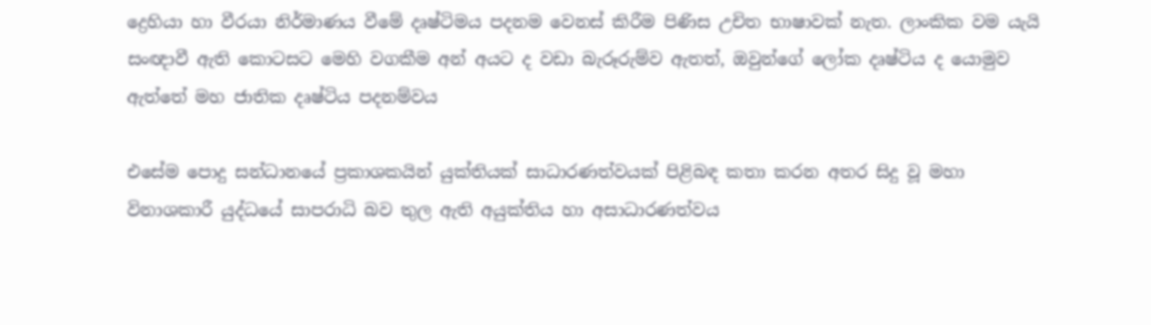ද්‍රෙහියා හා වීරයා නිර්මාණය වීමේ දෘෂ්ටිමය පදනම වෙනස් කිරීම පිණිස උචිත භාෂාවක් නැත. ලාංකික වම යැයි සංඥාවී ඇති කොටසට මෙහි වගකීම අන් අයට ද වඩා බැරූරුම්ව ඇතත්, ඔවුන්ගේ ලෝක දෘෂ්ටිය ද යොමුව ඇත්තේ මහ ජාතික දෘෂ්ටිය පදනම්වය

එසේම පොදු සන්ධානයේ ප්‍රකාශකයින් යුක්තියක් සාධාරණත්වයක් පිළිබඳ කතා කරන අතර සිදු වූ මහා විනාශකාරී යුද්ධයේ සාපරාධි බව තුල ඇති අයුක්තිය හා අසාධාරණත්වය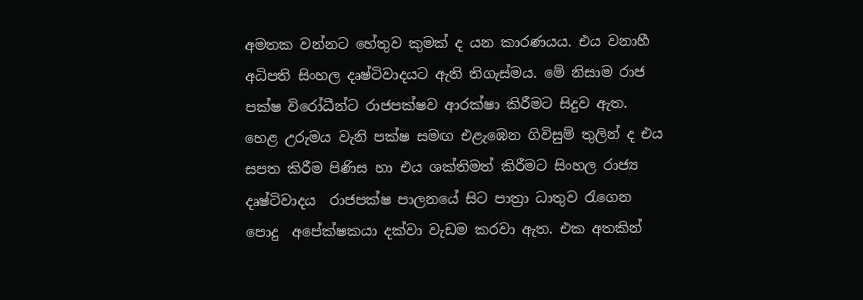අමතක වන්නට හේතුව කුමක් ද යන කාරණයය. එය වනාහී අධිපති සිංහල දෘෂ්ටිවාදයට ඇති තිගැස්මය. මේ නිසාම රාජ පක්ෂ විරෝධීන්ට රාජපක්ෂව ආරක්ෂා කිරීමට සිදුව ඇත.  හෙළ උරුමය වැනි පක්ෂ සමඟ එළැඹෙන ගිවිසුම් තුලින් ද එය සපත කිරීම පිණිස හා එය ශක්තිමත් කිරීමට සිංහල රාජ්‍ය දෘෂ්ටිවාදය  රාජපක්ෂ පාලනයේ සිට පාත්‍රා ධාතුව රැගෙන පොදු  අපේක්ෂකයා දක්වා වැඩම කරවා ඇත. එක අතකින්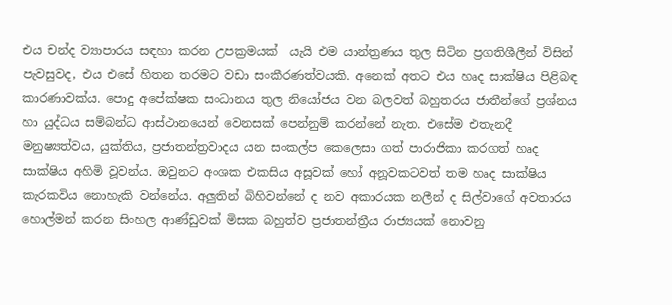එය චන්ද ව්‍යාපාරය සඳහා කරන උපක්‍රමයක්  යැයි එම යාන්ත්‍රණය තුල සිටින ප්‍රගතිශීලීන් විසින් පැවසුවද, එය එසේ හිතන තරමට වඩා සංකීරණත්වයකි. අනෙක් අතට එය හෘද සාක්ෂිය පිළිබඳ කාරණාවක්ය. පොදු අපේක්ෂක සංධානය තුල නියෝජය වන බලවත් බහුතරය ජාතීන්ගේ ප්‍රශ්නය හා යුද්ධය සම්බන්ධ ආස්ථානයෙන් වෙනසක් පෙන්නුම් කරන්නේ නැත‍. එසේම එතැනදී මනුෂ්‍යත්වය, යුක්තිය, ප්‍රජාතන්ත්‍රවාදය යන සංකල්ප කෙලෙසා ගත් පාරාජිකා කරගත් හෘද සාක්ෂිය අහිමි වූවන්ය. ඔවුනට අංශක එකසිය අසූවක් හෝ අනූවකටවත් තම හෘද සාක්ෂිය කැරකවිය නොහැකි වන්නේය. අලුතින් බිහිවන්නේ ද නව අකාරයක නලීන් ද සිල්වාගේ අවතාරය හොල්මන් කරන සිංහල ආණ්ඩුවක් මිසක බහුත්ව ප්‍රජාතන්ත්‍රීය රාජ්‍යයක් නොවනු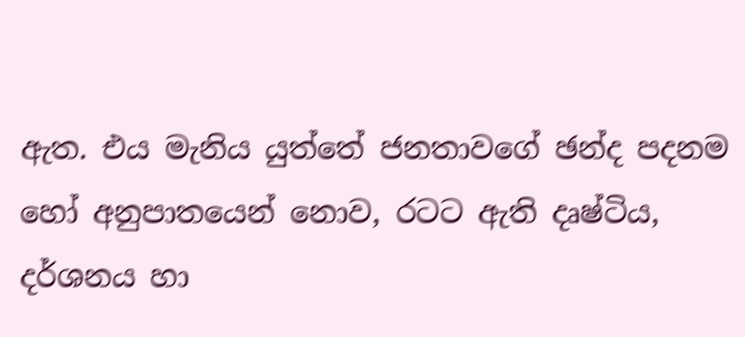ඇත. එය මැනිය යුත්තේ ජනතාවගේ ඡන්ද පදනම හෝ අනුපාතයෙන් නොව, රටට ඇති දෘෂ්ටිය, දර්ශනය හා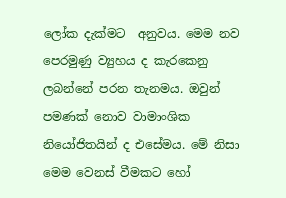ලෝක දැක්මට  අනුවය. මෙම නව පෙරමුණු ව්‍යුහය ද කැරකෙනු ලබන්නේ පරන තැනමය. ඔවුන් පමණක් නොව වාමාංශික නියෝජිතයින් ද එසේමය. මේ නිසා මෙම වෙනස් වීමකට හෝ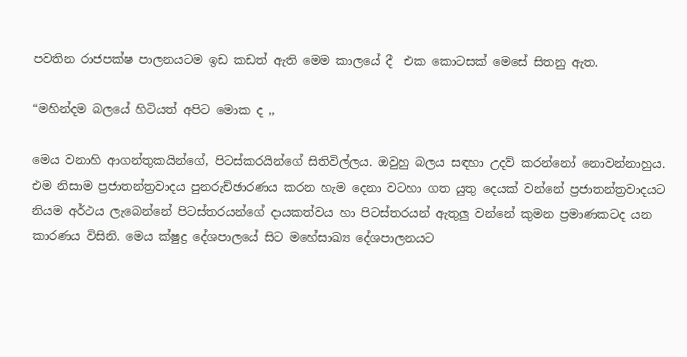පවතින රාජපක්ෂ පාලනයටම ඉඩ කඩත් ඇති මෙම කාලයේ දී  එක කොටසක් මෙසේ සිතනු ඇත.

“මහින්දම බලයේ හිටියත් අපිට මොක ද ,,

මෙය වනාහි ආගන්තුකයින්ගේ, පිටස්කරයින්ගේ සිතිවිල්ලය. ඔවුහු බලය සඳහා උදව් කරන්නෝ නොවන්නාහුය. එම නිසාම ප්‍රජාතන්ත්‍රවාදය පුනරුච්ඡාරණය කරන හැම දෙනා වටහා ගත යුතු දෙයක් වන්නේ ප්‍රජාතන්ත්‍රවාදයට නියම අර්ථය ලැබෙන්නේ පිටස්තරයන්ගේ දායකත්වය හා පිටස්තරයන් ඇතුලු වන්නේ කුමන ප්‍රමාණකටද යන කාරණය විසිනි. මෙය ක්ෂුද්‍ර දේශපාලයේ සිට මහේසාඛ්‍ය දේශපාලනයට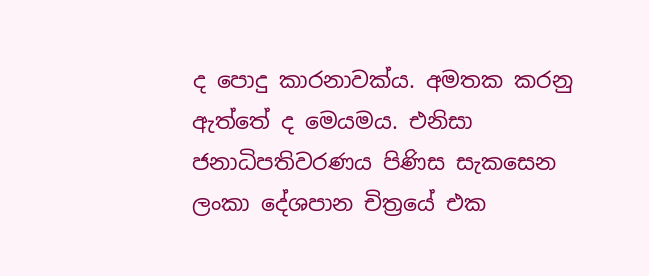ද පොදු කාරනාවක්ය. අමතක කරනු ඇත්තේ ද මෙයමය. එනිසා ජනාධිපතිවරණය පිණිස සැකසෙන ලංකා දේශපාන චිත්‍රයේ එක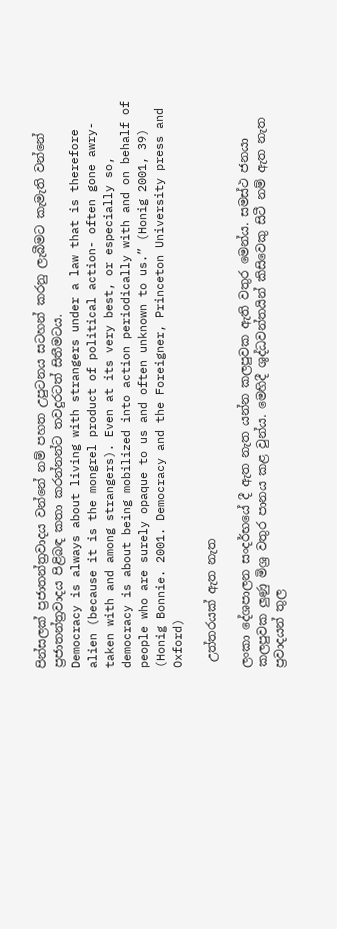පින්සලක් ප්‍රජාතන්ත්‍රවාදය වන්නේ නම් පහත උපුටනය සටහන් කරනු ලැබීමට කැමැති වන්නේ ප්‍රජාතන්ත්‍රවාදය පිළිබඳ කතා කරන්නන්ට තවදුරටත් සිතීමටය.
Democracy is always about living with strangers under a law that is therefore alien (because it is the mongrel product of political action- often gone awry- taken with and among strangers). Even at its very best, or especially so, democracy is about being mobilized into action periodically with and on behalf of people who are surely opaque to us and often unknown to us.” (Honig 2001, 39)
(Honig Bonnie. 2001. Democracy and the Foreigner, Princeton University press and Oxford)

 උත්තරයක් ඇත නැත

ලංකා දේශපාලන සංදර්භයේ දී ඇත නැත යන්න කලපුවක ඇති වතුර මෙන්ය. සමස්ථ ජනයා කලපුවක ලුණු මිශ්‍ර වතුර පානය කළ වුන්ය. මෙහිදී ශුද්ධවන්තයින් කිසිවෙකු සිටී නම් ඇත නැත ප්‍රවාදයන් තුල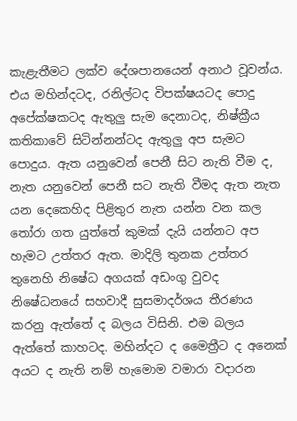කැළැතීමට ලක්ව දේශපානයෙන් අනාථ වූවන්ය. එය මහින්දටද, රනිල්ටද විපක්ෂයටද පොදු අපේක්ෂකටද ඇතුලු සැම දෙනාටද, නිෂ්ක්‍රීය කතිකාවේ සිටින්නන්ටද ඇතුලු අප සැමට පොදුය. ඇත යනුවෙන් පෙනී සිට නැති වීම ද, නැත යනුවෙන් පෙනී සට නැති වීමද ඇත නැත යන දෙකෙහිද පිළිතුර නැත යන්න වන කල තෝරා ගත යුත්තේ කුමක් දැයි යන්නට අප හැමට උත්තර ඇත. මාදිලි තුනක උත්තර තුනෙහි නිෂේධ අගයක් අඩංගු වුවද නිෂේධනයේ සහවාදී සුසමාදර්ශය තීරණය කරනු ඇත්තේ ද බලය විසිනි. එම බලය ඇත්තේ කාහටද. මහින්දට ද මෛත්‍රීට ද අනෙක් අයට ද නැති නම් හැමොම වමාරා වදාරන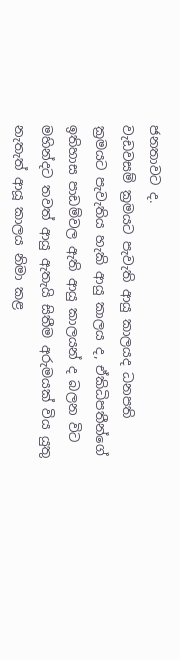ජනතාවට ද.
වැඩවසම් ක්‍රමයට පැවැති ආයු කාලයද ධනපති ක්‍රමයට පැවැතිය හැකි ආයු කාලය ද, ඒකිධිපතීන්ගේ ඉතිහාස පාඩම්වල ඇති ආයු කාලයන් ද බලන විට මහින්දට තවත් ආයු ඇතැයි සිතීම අරුමයක් විය යුතු නැතැත් ආයූ කාලය නිමා කළ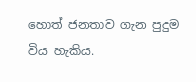හොත් ජනතාව ගැන පුදුම විය හැකිය.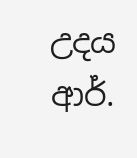උදය ආර්.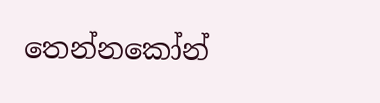තෙන්නකෝන්